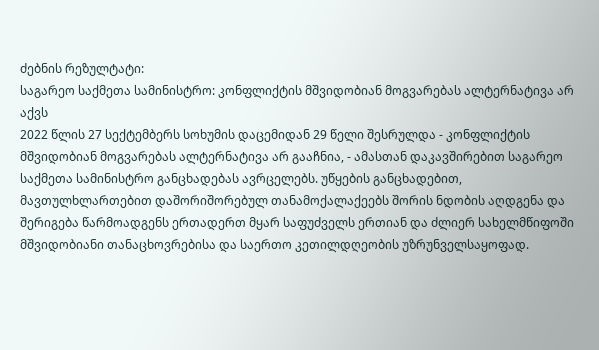ძებნის რეზულტატი:
საგარეო საქმეთა სამინისტრო: კონფლიქტის მშვიდობიან მოგვარებას ალტერნატივა არ აქვს
2022 წლის 27 სექტემბერს სოხუმის დაცემიდან 29 წელი შესრულდა - კონფლიქტის მშვიდობიან მოგვარებას ალტერნატივა არ გააჩნია, - ამასთან დაკავშირებით საგარეო საქმეთა სამინისტრო განცხადებას ავრცელებს. უწყების განცხადებით, მავთულხლართებით დაშორიშორებულ თანამოქალაქეებს შორის ნდობის აღდგენა და შერიგება წარმოადგენს ერთადერთ მყარ საფუძველს ერთიან და ძლიერ სახელმწიფოში მშვიდობიანი თანაცხოვრებისა და საერთო კეთილდღეობის უზრუნველსაყოფად.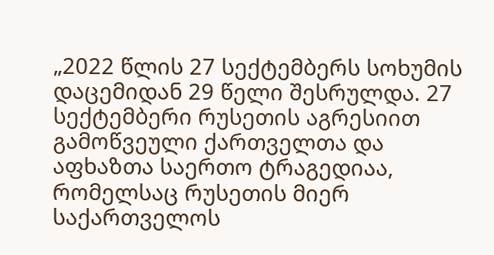„2022 წლის 27 სექტემბერს სოხუმის დაცემიდან 29 წელი შესრულდა. 27 სექტემბერი რუსეთის აგრესიით გამოწვეული ქართველთა და აფხაზთა საერთო ტრაგედიაა, რომელსაც რუსეთის მიერ საქართველოს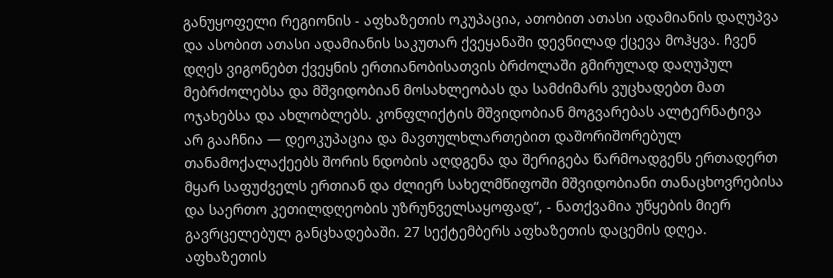განუყოფელი რეგიონის - აფხაზეთის ოკუპაცია, ათობით ათასი ადამიანის დაღუპვა და ასობით ათასი ადამიანის საკუთარ ქვეყანაში დევნილად ქცევა მოჰყვა. ჩვენ დღეს ვიგონებთ ქვეყნის ერთიანობისათვის ბრძოლაში გმირულად დაღუპულ მებრძოლებსა და მშვიდობიან მოსახლეობას და სამძიმარს ვუცხადებთ მათ ოჯახებსა და ახლობლებს. კონფლიქტის მშვიდობიან მოგვარებას ალტერნატივა არ გააჩნია — დეოკუპაცია და მავთულხლართებით დაშორიშორებულ თანამოქალაქეებს შორის ნდობის აღდგენა და შერიგება წარმოადგენს ერთადერთ მყარ საფუძველს ერთიან და ძლიერ სახელმწიფოში მშვიდობიანი თანაცხოვრებისა და საერთო კეთილდღეობის უზრუნველსაყოფად“, - ნათქვამია უწყების მიერ გავრცელებულ განცხადებაში. 27 სექტემბერს აფხაზეთის დაცემის დღეა. აფხაზეთის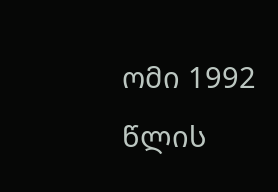ომი 1992 წლის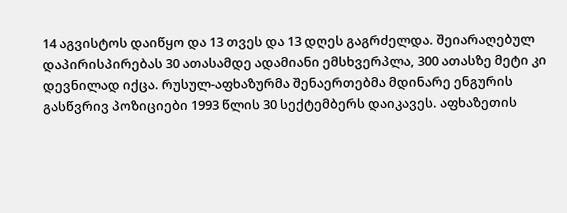14 აგვისტოს დაიწყო და 13 თვეს და 13 დღეს გაგრძელდა. შეიარაღებულ დაპირისპირებას 30 ათასამდე ადამიანი ემსხვერპლა, 300 ათასზე მეტი კი დევნილად იქცა. რუსულ-აფხაზურმა შენაერთებმა მდინარე ენგურის გასწვრივ პოზიციები 1993 წლის 30 სექტემბერს დაიკავეს. აფხაზეთის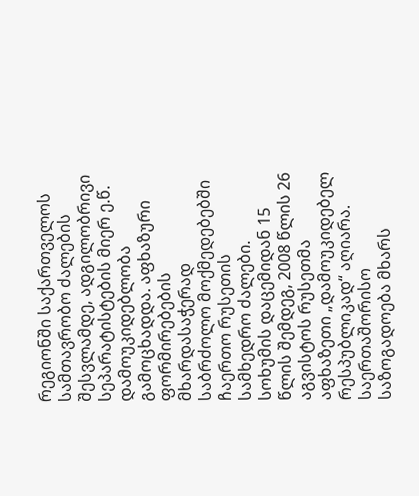რეგიონში საქართველოს სამთავრობო ძალების შესვლამდე, ადგილობრივი სეპარატისტების მიერ ე.წ. დამოუკიდებლობა გამოცხადდა. აფხაზური ფორმირებების მხარდასაჭერად საბრძოლო მოქმედებებში ჩაერთო რუსეთის სამხედრო ძალები. სოხუმის დაცემიდან 15 წლის შემდეგ, 2008 წლის 26 აგვისტოს რუსეთმა აფხაზეთი „დამოუკიდებელ რესპუბლიკად“ აღიარა. საერთაშორისო საზოგადოება მხარს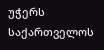უჭერს საქართველოს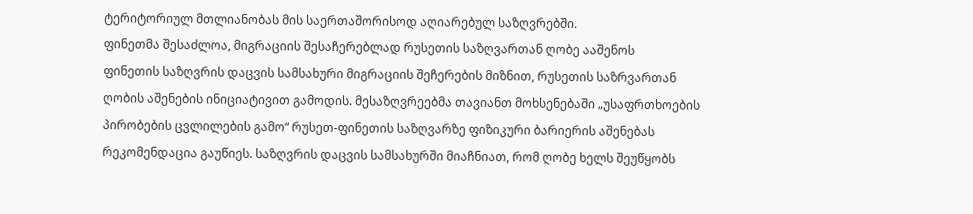ტერიტორიულ მთლიანობას მის საერთაშორისოდ აღიარებულ საზღვრებში.
ფინეთმა შესაძლოა, მიგრაციის შესაჩერებლად რუსეთის საზღვართან ღობე ააშენოს
ფინეთის საზღვრის დაცვის სამსახური მიგრაციის შეჩერების მიზნით, რუსეთის საზრვართან ღობის აშენების ინიციატივით გამოდის. მესაზღვრეებმა თავიანთ მოხსენებაში „უსაფრთხოების პირობების ცვლილების გამო“ რუსეთ-ფინეთის საზღვარზე ფიზიკური ბარიერის აშენებას რეკომენდაცია გაუწიეს. საზღვრის დაცვის სამსახურში მიაჩნიათ, რომ ღობე ხელს შეუწყობს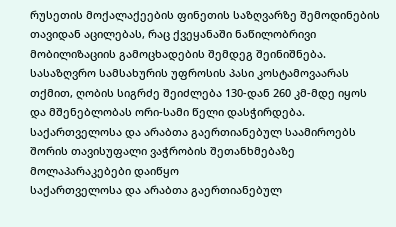რუსეთის მოქალაქეების ფინეთის საზღვარზე შემოდინების თავიდან აცილებას, რაც ქვეყანაში ნაწილობრივი მობილიზაციის გამოცხადების შემდეგ შეინიშნება. სასაზღვრო სამსახურის უფროსის პასი კოსტამოვაარას თქმით, ღობის სიგრძე შეიძლება 130-დან 260 კმ-მდე იყოს და მშენებლობას ორი-სამი წელი დასჭირდება.
საქართველოსა და არაბთა გაერთიანებულ საამიროებს შორის თავისუფალი ვაჭრობის შეთანხმებაზე მოლაპარაკებები დაიწყო
საქართველოსა და არაბთა გაერთიანებულ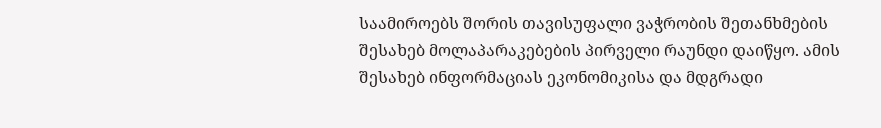საამიროებს შორის თავისუფალი ვაჭრობის შეთანხმების შესახებ მოლაპარაკებების პირველი რაუნდი დაიწყო. ამის შესახებ ინფორმაციას ეკონომიკისა და მდგრადი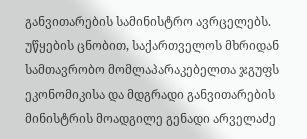განვითარების სამინისტრო ავრცელებს. უწყების ცნობით, საქართველოს მხრიდან სამთავრობო მომლაპარაკებელთა ჯგუფს ეკონომიკისა და მდგრადი განვითარების მინისტრის მოადგილე გენადი არველაძე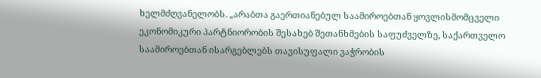ხელმძღვანელობს. „არაბთა გაერთიანებულ საამიროებთან ყოვლისმომცველი ეკონომიკური პარტნიორობის შესახებ შეთანხმების საფუძველზე, საქართველო საამიროებთან ისარგებლებს თავისუფალი ვაჭრობის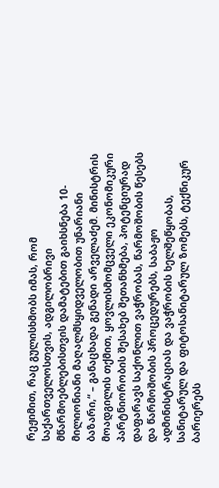რეჟიმით, რაც გულისხმობს იმას, რომ საქართველოსთვის, ადგილობრივი მწარმოებლებისთვის დამატებით გაიხსნება 10-მილიონიანი მაღალმსყიდველობით უნარიანი ბაზარი,“ – განაცხადა გენადი არველაძემ. მინისტრის მოადგილის თქმით, ყოვლისმომცველი ეკონომიკური პარტნიორობის შესახებ შეთანხმება, პოტენციურად დაფარავს საქონლით ვაჭრობას, წარმოშობის წესებს და წარმოშობის პროცედურებს, საბაჟო ადმინისტრაციას და ვაჭრობის ხელშეწყობას, სანიტარულ და ფიტოსანიტარულ ზომებს, ტექნიკურ ბარიერებს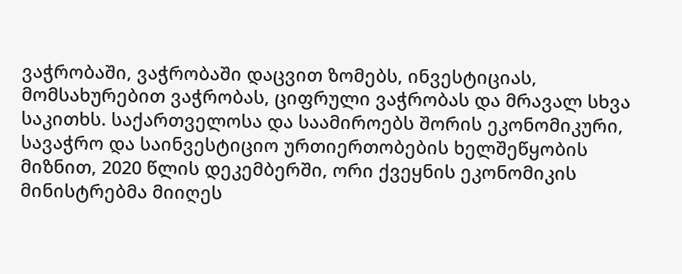ვაჭრობაში, ვაჭრობაში დაცვით ზომებს, ინვესტიციას, მომსახურებით ვაჭრობას, ციფრული ვაჭრობას და მრავალ სხვა საკითხს. საქართველოსა და საამიროებს შორის ეკონომიკური, სავაჭრო და საინვესტიციო ურთიერთობების ხელშეწყობის მიზნით, 2020 წლის დეკემბერში, ორი ქვეყნის ეკონომიკის მინისტრებმა მიიღეს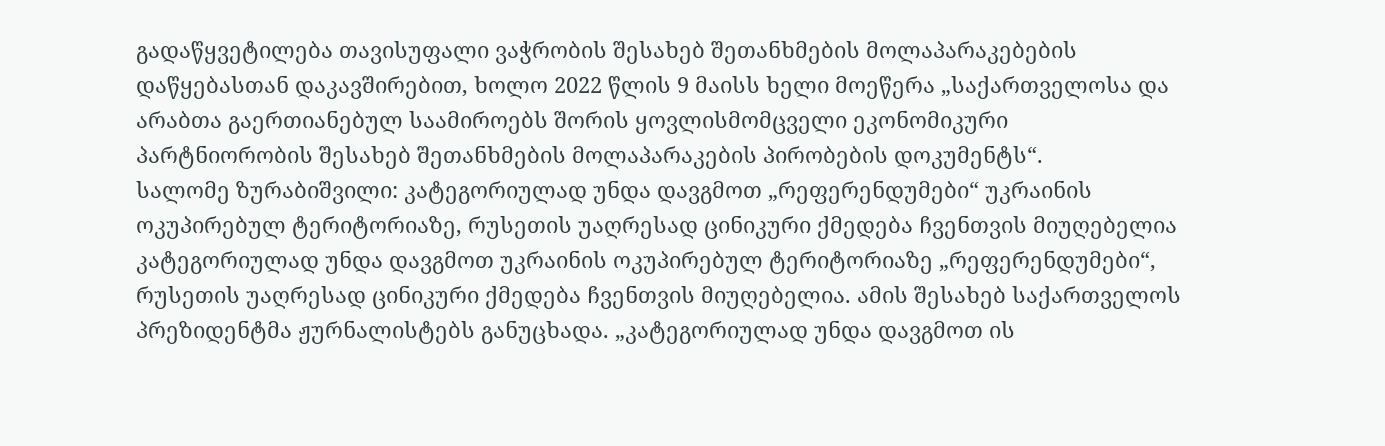გადაწყვეტილება თავისუფალი ვაჭრობის შესახებ შეთანხმების მოლაპარაკებების დაწყებასთან დაკავშირებით, ხოლო 2022 წლის 9 მაისს ხელი მოეწერა „საქართველოსა და არაბთა გაერთიანებულ საამიროებს შორის ყოვლისმომცველი ეკონომიკური პარტნიორობის შესახებ შეთანხმების მოლაპარაკების პირობების დოკუმენტს“.
სალომე ზურაბიშვილი: კატეგორიულად უნდა დავგმოთ „რეფერენდუმები“ უკრაინის ოკუპირებულ ტერიტორიაზე, რუსეთის უაღრესად ცინიკური ქმედება ჩვენთვის მიუღებელია
კატეგორიულად უნდა დავგმოთ უკრაინის ოკუპირებულ ტერიტორიაზე „რეფერენდუმები“, რუსეთის უაღრესად ცინიკური ქმედება ჩვენთვის მიუღებელია. ამის შესახებ საქართველოს პრეზიდენტმა ჟურნალისტებს განუცხადა. „კატეგორიულად უნდა დავგმოთ ის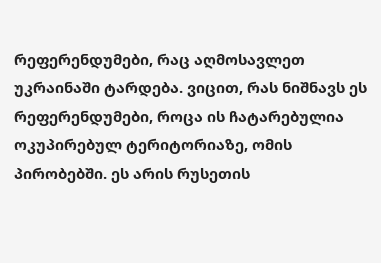რეფერენდუმები, რაც აღმოსავლეთ უკრაინაში ტარდება. ვიცით, რას ნიშნავს ეს რეფერენდუმები, როცა ის ჩატარებულია ოკუპირებულ ტერიტორიაზე, ომის პირობებში. ეს არის რუსეთის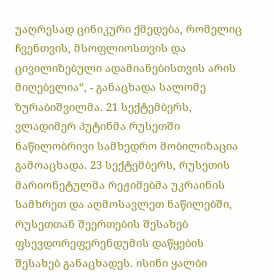უაღრესად ცინიკური ქმედება, რომელიც ჩვენთვის, მსოფლიოსთვის და ცივილიზებული ადამიანებისთვის არის მიღებელია“, - განაცხადა სალომე ზურაბიშვილმა. 21 სექტემბერს, ვლადიმერ პუტინმა რუსეთში ნაწილობრივი სამხედრო მობილიზაცია გამოაცხადა. 23 სექტემბერს, რუსეთის მარიონეტულმა რეჟიმებმა უკრაინის სამხრეთ და აღმოსავლეთ ნაწილებში, რუსეთთან შეერთების შესახებ ფსევდორეფერენდუმის დაწყების შესახებ განაცხადეს. ისინი ყალბი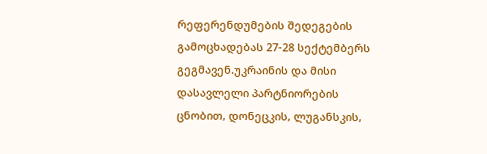რეფერენდუმების შედეგების გამოცხადებას 27-28 სექტემბერს გეგმავენ.უკრაინის და მისი დასავლელი პარტნიორების ცნობით, დონეცკის, ლუგანსკის,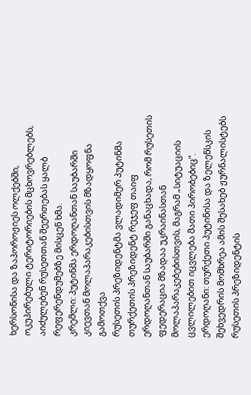ხერსონისა და ზაპოროჟიეს ოლქებში, ოკუპირებული ტერიტორიების მცხოვრებლებს, აიძულებენ რუსეთთან შეერთებას ყალბ რეფერენდუმებზე მისცენ ხმა.
კრემლი: პუტინმა ერდოღანთან საუბარში კიევთან მოლაპარაკებისთვის მზადყოფნა გამოთქვა
რუსეთის პრეზიდენტმა ვლადიმერ პუტინმა თურქეთის პრეზიდენტ რეჯეფ თაიფ ერდოღანთან საუბარში განაცხადა, რომ რუსეთის ფედერაცია მზადაა უკრაინასთან მოლაპარაკებებისთვის, მაგრამ „სიტუაციის ცვლილებით იცვლება მათი პირობებიც“. ერდოღანი: თურქეთი პუტინისა და ზელენსკის შეხვედრის მომხრეა ამის შესახებ ჟურნალისტებს რუსეთის პრეზიდენტის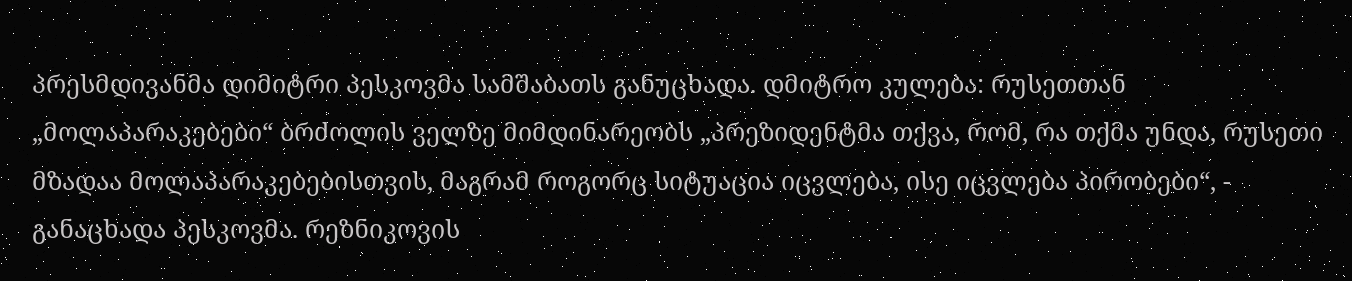პრესმდივანმა დიმიტრი პესკოვმა სამშაბათს განუცხადა. დმიტრო კულება: რუსეთთან „მოლაპარაკებები“ ბრძოლის ველზე მიმდინარეობს „პრეზიდენტმა თქვა, რომ, რა თქმა უნდა, რუსეთი მზადაა მოლაპარაკებებისთვის, მაგრამ როგორც სიტუაცია იცვლება, ისე იცვლება პირობები“, - განაცხადა პესკოვმა. რეზნიკოვის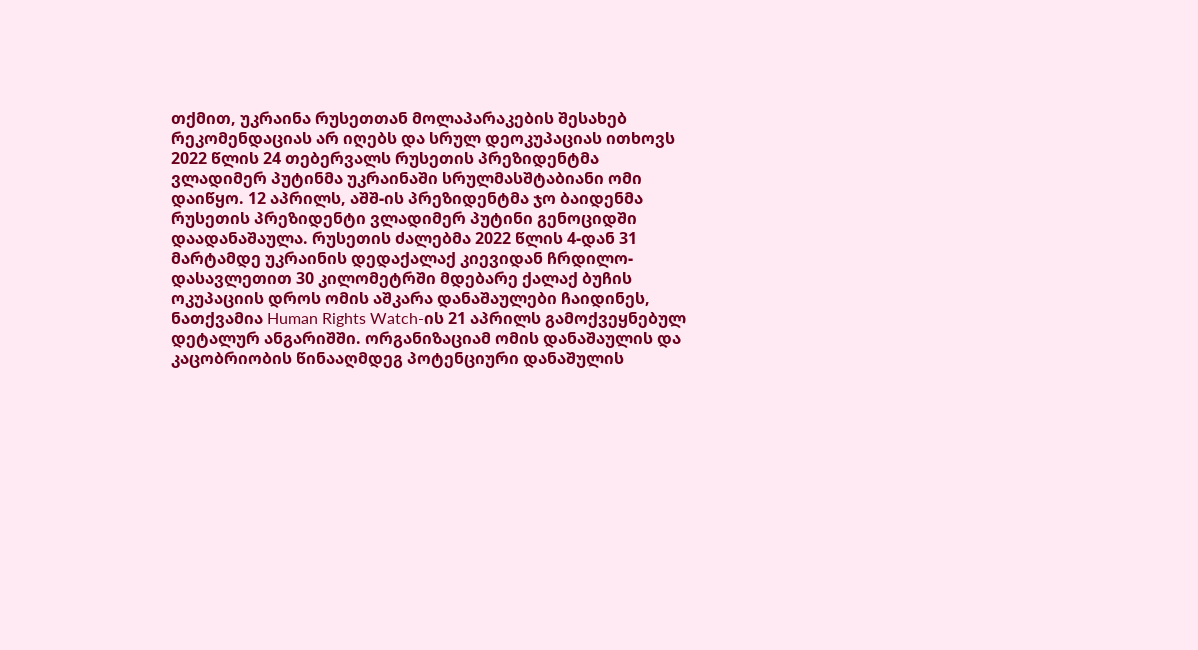თქმით, უკრაინა რუსეთთან მოლაპარაკების შესახებ რეკომენდაციას არ იღებს და სრულ დეოკუპაციას ითხოვს 2022 წლის 24 თებერვალს რუსეთის პრეზიდენტმა ვლადიმერ პუტინმა უკრაინაში სრულმასშტაბიანი ომი დაიწყო. 12 აპრილს, აშშ-ის პრეზიდენტმა ჯო ბაიდენმა რუსეთის პრეზიდენტი ვლადიმერ პუტინი გენოციდში დაადანაშაულა. რუსეთის ძალებმა 2022 წლის 4-დან 31 მარტამდე უკრაინის დედაქალაქ კიევიდან ჩრდილო-დასავლეთით 30 კილომეტრში მდებარე ქალაქ ბუჩის ოკუპაციის დროს ომის აშკარა დანაშაულები ჩაიდინეს, ნათქვამია Human Rights Watch-ის 21 აპრილს გამოქვეყნებულ დეტალურ ანგარიშში. ორგანიზაციამ ომის დანაშაულის და კაცობრიობის წინააღმდეგ პოტენციური დანაშულის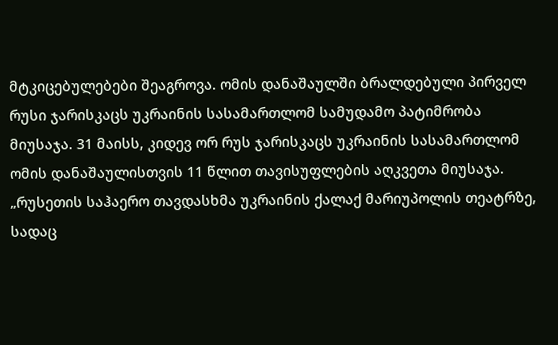მტკიცებულებები შეაგროვა. ომის დანაშაულში ბრალდებული პირველ რუსი ჯარისკაცს უკრაინის სასამართლომ სამუდამო პატიმრობა მიუსაჯა. 31 მაისს, კიდევ ორ რუს ჯარისკაცს უკრაინის სასამართლომ ომის დანაშაულისთვის 11 წლით თავისუფლების აღკვეთა მიუსაჯა. „რუსეთის საჰაერო თავდასხმა უკრაინის ქალაქ მარიუპოლის თეატრზე, სადაც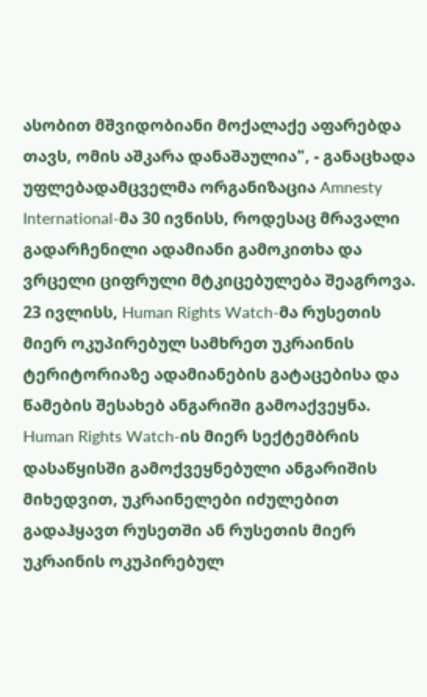ასობით მშვიდობიანი მოქალაქე აფარებდა თავს, ომის აშკარა დანაშაულია", - განაცხადა უფლებადამცველმა ორგანიზაცია Amnesty International-მა 30 ივნისს, როდესაც მრავალი გადარჩენილი ადამიანი გამოკითხა და ვრცელი ციფრული მტკიცებულება შეაგროვა. 23 ივლისს, Human Rights Watch-მა რუსეთის მიერ ოკუპირებულ სამხრეთ უკრაინის ტერიტორიაზე ადამიანების გატაცებისა და წამების შესახებ ანგარიში გამოაქვეყნა. Human Rights Watch-ის მიერ სექტემბრის დასაწყისში გამოქვეყნებული ანგარიშის მიხედვით, უკრაინელები იძულებით გადაჰყავთ რუსეთში ან რუსეთის მიერ უკრაინის ოკუპირებულ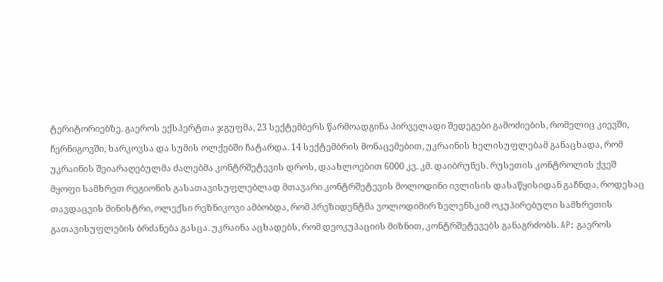ტერიტორიებზე. გაეროს ექსპერტთა ჯგუფმა, 23 სექტემბერს წარმოადგინა პირველადი შედეგები გამოძიების, რომელიც კიევში, ჩერნიგოვში, ხარკოვსა და სუმის ოლქებში ჩატარდა. 14 სექტემბრის მონაცემებით, უკრაინის ხელისუფლებამ განაცხადა, რომ უკრაინის შეიარაღებულმა ძალებმა კონტრშეტევის დროს, დაახლოებით 6000 კვ. კმ. დაიბრუნეს. რუსეთის კონტროლის ქვეშ მყოფი სამხრეთ რეგიონის გასათავისუფლებლად მთავარი კონტრშეტევის მოლოდინი ივლისის დასაწყისიდან გაჩნდა, როდესაც თავდაცვის მინისტრი, ოლექსი რეზნიკოვი ამბობდა, რომ პრეზიდენტმა ვოლოდიმირ ზელენსკიმ ოკუპირებული სამხრეთის გათავისუფლების ბრძანება გასცა. უკრაინა აცხადებს, რომ დეოკუპაციის მიზნით, კონტრშეტევებს განაგრძობს. AP: გაეროს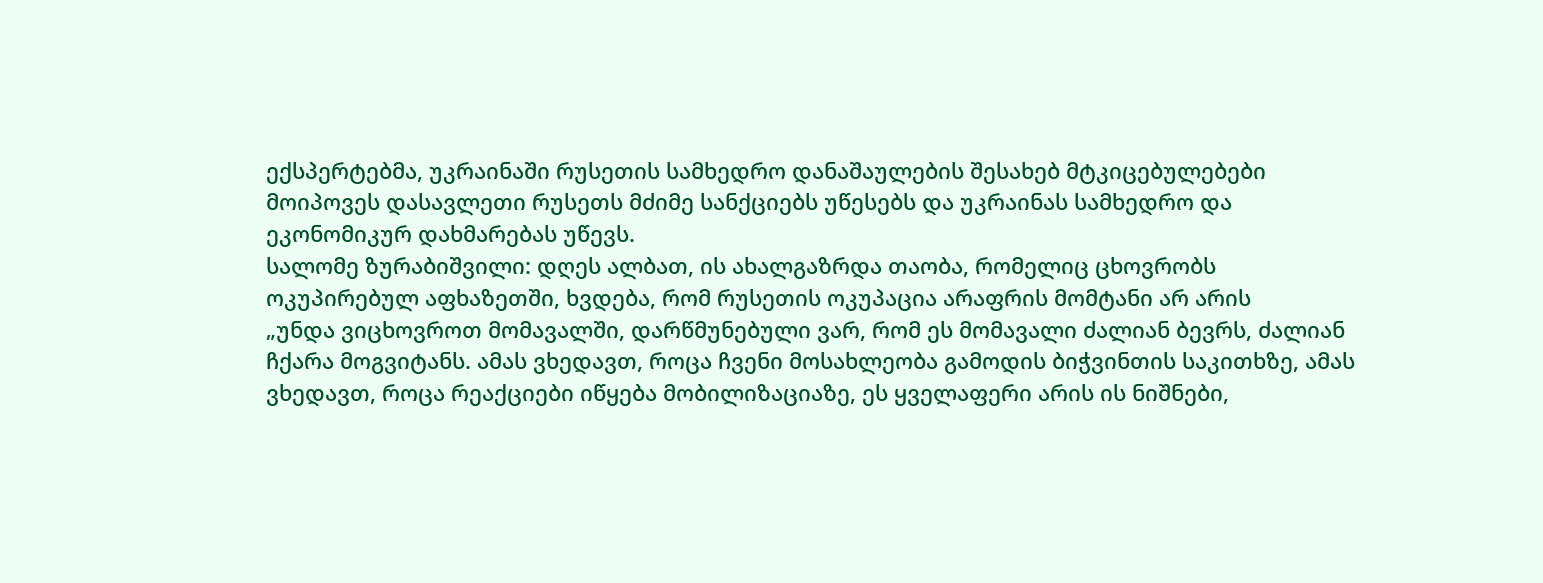ექსპერტებმა, უკრაინაში რუსეთის სამხედრო დანაშაულების შესახებ მტკიცებულებები მოიპოვეს დასავლეთი რუსეთს მძიმე სანქციებს უწესებს და უკრაინას სამხედრო და ეკონომიკურ დახმარებას უწევს.
სალომე ზურაბიშვილი: დღეს ალბათ, ის ახალგაზრდა თაობა, რომელიც ცხოვრობს ოკუპირებულ აფხაზეთში, ხვდება, რომ რუსეთის ოკუპაცია არაფრის მომტანი არ არის
„უნდა ვიცხოვროთ მომავალში, დარწმუნებული ვარ, რომ ეს მომავალი ძალიან ბევრს, ძალიან ჩქარა მოგვიტანს. ამას ვხედავთ, როცა ჩვენი მოსახლეობა გამოდის ბიჭვინთის საკითხზე, ამას ვხედავთ, როცა რეაქციები იწყება მობილიზაციაზე, ეს ყველაფერი არის ის ნიშნები,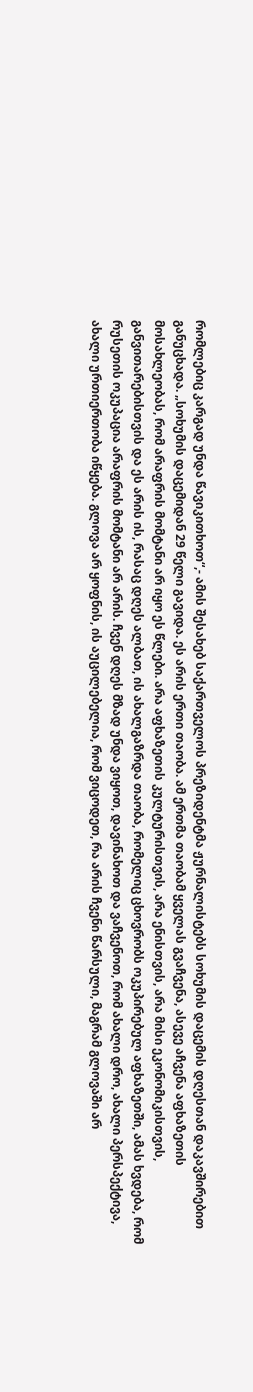რომლებიც კარგად უნდა წავიკითხოთ“,- ამის შესახებ საქართველოს პრეზიდენტმა ჟურნალისტებს სოხუმის დაცემის დღესთან დაკავშირებით განუცხადა. „სოხუმის დაცემიდან 29 წელი გავიდა. ეს არის ერთი თაობა. ამ ერთმა თაობამ ყველას გვაჩვენა, ასევე აჩვენა აფხაზეთის მოსახლეობას, რომ არაფრის მომტანი არ იყო ეს წლები. არა აფხაზეთის კულტურისთვის, არა ენისთვის, არა მისი ეკონომიკისთვის, განვითარებისთვის და ეს არის ის, რასაც დღეს ალბათ, ის ახალგაზრდა თაობა, რომელიც ცხოვრობს ოკუპირებულ აფხაზეთში, ამას ხვდება, რომ რუსეთის ოკუპაცია არაფრის მომტანი არ არის. ჩვენ დღეს მზად უნდა ვიყოთ, დავინახოთ და ვაჩვენოთ, რომ ახალი დრო, ახალი პერსპექტივა, ახალი ურთიერთობა იწყება. გლოვა არ ყოფნის, ის აუცილებელია, რომ ვიცოდეთ, რა არის ჩვენი წარსული, მაგრამ გლოვაში არ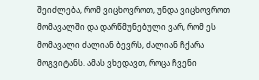შეიძლება, რომ ვიცხოვროთ, უნდა ვიცხოვროთ მომავალში და დარწმუნებული ვარ, რომ ეს მომავალი ძალიან ბევრს, ძალიან ჩქარა მოგვიტანს. ამას ვხედავთ, როცა ჩვენი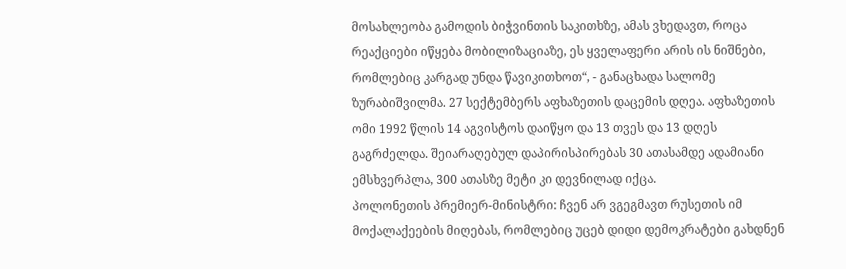მოსახლეობა გამოდის ბიჭვინთის საკითხზე, ამას ვხედავთ, როცა რეაქციები იწყება მობილიზაციაზე, ეს ყველაფერი არის ის ნიშნები, რომლებიც კარგად უნდა წავიკითხოთ“, - განაცხადა სალომე ზურაბიშვილმა. 27 სექტემბერს აფხაზეთის დაცემის დღეა. აფხაზეთის ომი 1992 წლის 14 აგვისტოს დაიწყო და 13 თვეს და 13 დღეს გაგრძელდა. შეიარაღებულ დაპირისპირებას 30 ათასამდე ადამიანი ემსხვერპლა, 300 ათასზე მეტი კი დევნილად იქცა.
პოლონეთის პრემიერ-მინისტრი: ჩვენ არ ვგეგმავთ რუსეთის იმ მოქალაქეების მიღებას, რომლებიც უცებ დიდი დემოკრატები გახდნენ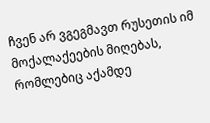ჩვენ არ ვგეგმავთ რუსეთის იმ მოქალაქეების მიღებას, რომლებიც აქამდე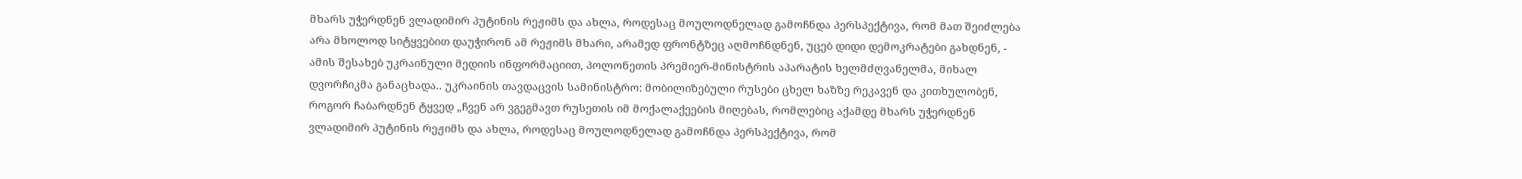მხარს უჭერდნენ ვლადიმირ პუტინის რეჟიმს და ახლა, როდესაც მოულოდნელად გამოჩნდა პერსპექტივა, რომ მათ შეიძლება არა მხოლოდ სიტყვებით დაუჭირონ ამ რეჟიმს მხარი, არამედ ფრონტზეც აღმოჩნდნენ, უცებ დიდი დემოკრატები გახდნენ, - ამის შესახებ უკრაინული მედიის ინფორმაციით, პოლონეთის პრემიერ-მინისტრის აპარატის ხელმძღვანელმა, მიხალ დვორჩიკმა განაცხადა.. უკრაინის თავდაცვის სამინისტრო: მობილიზებული რუსები ცხელ ხაზზე რეკავენ და კითხულობენ, როგორ ჩაბარდნენ ტყვედ „ჩვენ არ ვგეგმავთ რუსეთის იმ მოქალაქეების მიღებას, რომლებიც აქამდე მხარს უჭერდნენ ვლადიმირ პუტინის რეჟიმს და ახლა, როდესაც მოულოდნელად გამოჩნდა პერსპექტივა, რომ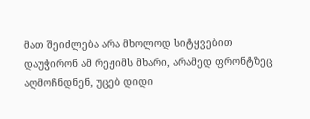მათ შეიძლება არა მხოლოდ სიტყვებით დაუჭირონ ამ რეჟიმს მხარი, არამედ ფრონტზეც აღმოჩნდნენ, უცებ დიდი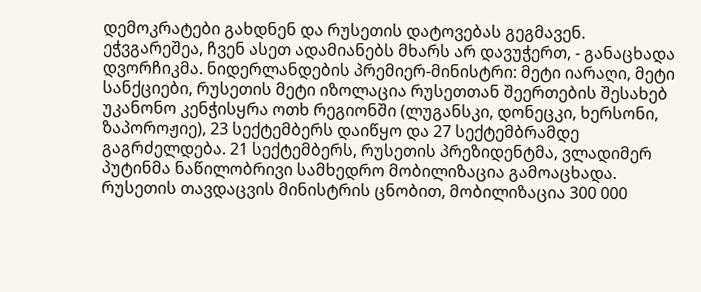დემოკრატები გახდნენ და რუსეთის დატოვებას გეგმავენ. ეჭვგარეშეა, ჩვენ ასეთ ადამიანებს მხარს არ დავუჭერთ, - განაცხადა დვორჩიკმა. ნიდერლანდების პრემიერ-მინისტრი: მეტი იარაღი, მეტი სანქციები, რუსეთის მეტი იზოლაცია რუსეთთან შეერთების შესახებ უკანონო კენჭისყრა ოთხ რეგიონში (ლუგანსკი, დონეცკი, ხერსონი, ზაპოროჟიე), 23 სექტემბერს დაიწყო და 27 სექტემბრამდე გაგრძელდება. 21 სექტემბერს, რუსეთის პრეზიდენტმა, ვლადიმერ პუტინმა ნაწილობრივი სამხედრო მობილიზაცია გამოაცხადა. რუსეთის თავდაცვის მინისტრის ცნობით, მობილიზაცია 300 000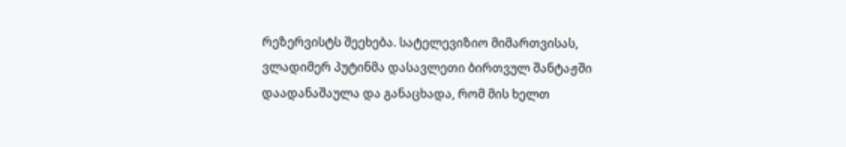რეზერვისტს შეეხება. სატელევიზიო მიმართვისას, ვლადიმერ პუტინმა დასავლეთი ბირთვულ შანტაჟში დაადანაშაულა და განაცხადა, რომ მის ხელთ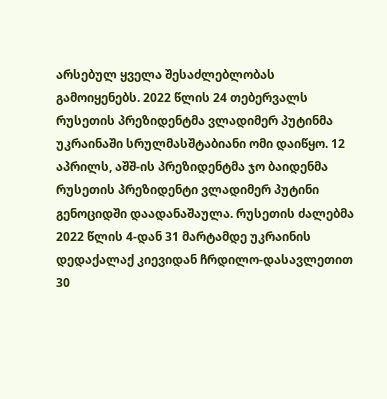არსებულ ყველა შესაძლებლობას გამოიყენებს. 2022 წლის 24 თებერვალს რუსეთის პრეზიდენტმა ვლადიმერ პუტინმა უკრაინაში სრულმასშტაბიანი ომი დაიწყო. 12 აპრილს, აშშ-ის პრეზიდენტმა ჯო ბაიდენმა რუსეთის პრეზიდენტი ვლადიმერ პუტინი გენოციდში დაადანაშაულა. რუსეთის ძალებმა 2022 წლის 4-დან 31 მარტამდე უკრაინის დედაქალაქ კიევიდან ჩრდილო-დასავლეთით 30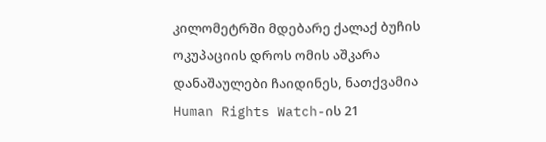კილომეტრში მდებარე ქალაქ ბუჩის ოკუპაციის დროს ომის აშკარა დანაშაულები ჩაიდინეს, ნათქვამია Human Rights Watch-ის 21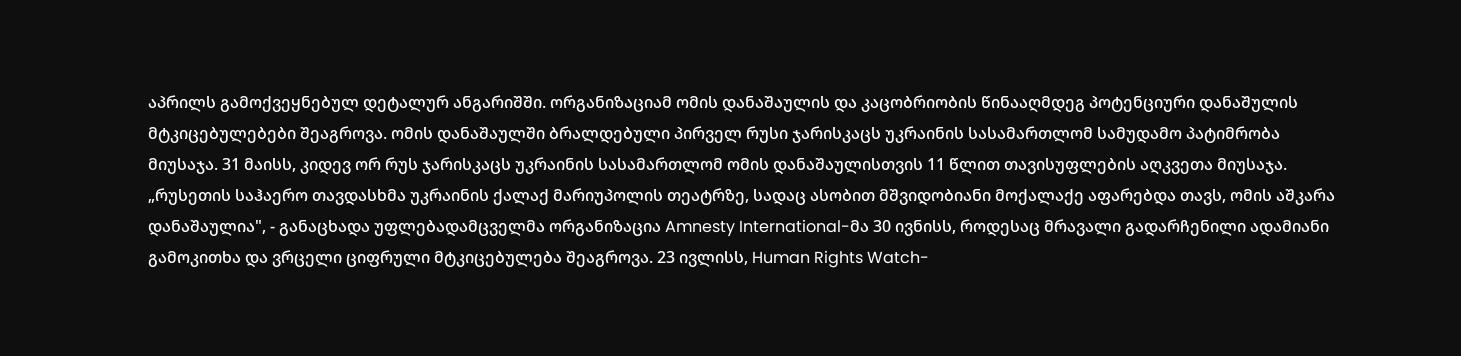აპრილს გამოქვეყნებულ დეტალურ ანგარიშში. ორგანიზაციამ ომის დანაშაულის და კაცობრიობის წინააღმდეგ პოტენციური დანაშულის მტკიცებულებები შეაგროვა. ომის დანაშაულში ბრალდებული პირველ რუსი ჯარისკაცს უკრაინის სასამართლომ სამუდამო პატიმრობა მიუსაჯა. 31 მაისს, კიდევ ორ რუს ჯარისკაცს უკრაინის სასამართლომ ომის დანაშაულისთვის 11 წლით თავისუფლების აღკვეთა მიუსაჯა. „რუსეთის საჰაერო თავდასხმა უკრაინის ქალაქ მარიუპოლის თეატრზე, სადაც ასობით მშვიდობიანი მოქალაქე აფარებდა თავს, ომის აშკარა დანაშაულია", - განაცხადა უფლებადამცველმა ორგანიზაცია Amnesty International-მა 30 ივნისს, როდესაც მრავალი გადარჩენილი ადამიანი გამოკითხა და ვრცელი ციფრული მტკიცებულება შეაგროვა. 23 ივლისს, Human Rights Watch-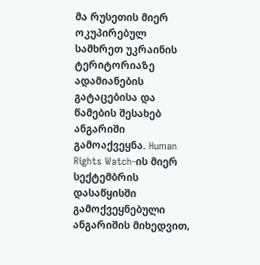მა რუსეთის მიერ ოკუპირებულ სამხრეთ უკრაინის ტერიტორიაზე ადამიანების გატაცებისა და წამების შესახებ ანგარიში გამოაქვეყნა. Human Rights Watch-ის მიერ სექტემბრის დასაწყისში გამოქვეყნებული ანგარიშის მიხედვით,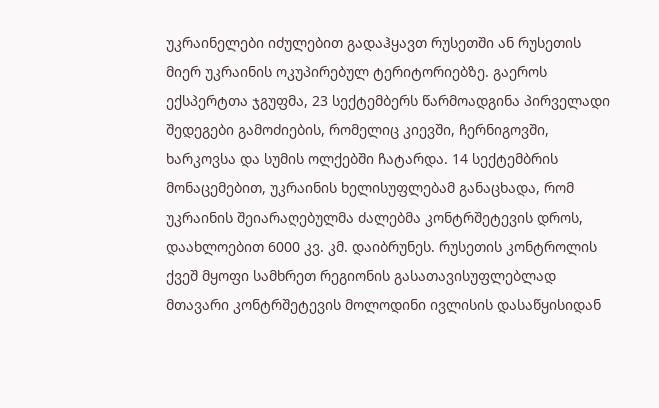უკრაინელები იძულებით გადაჰყავთ რუსეთში ან რუსეთის მიერ უკრაინის ოკუპირებულ ტერიტორიებზე. გაეროს ექსპერტთა ჯგუფმა, 23 სექტემბერს წარმოადგინა პირველადი შედეგები გამოძიების, რომელიც კიევში, ჩერნიგოვში, ხარკოვსა და სუმის ოლქებში ჩატარდა. 14 სექტემბრის მონაცემებით, უკრაინის ხელისუფლებამ განაცხადა, რომ უკრაინის შეიარაღებულმა ძალებმა კონტრშეტევის დროს, დაახლოებით 6000 კვ. კმ. დაიბრუნეს. რუსეთის კონტროლის ქვეშ მყოფი სამხრეთ რეგიონის გასათავისუფლებლად მთავარი კონტრშეტევის მოლოდინი ივლისის დასაწყისიდან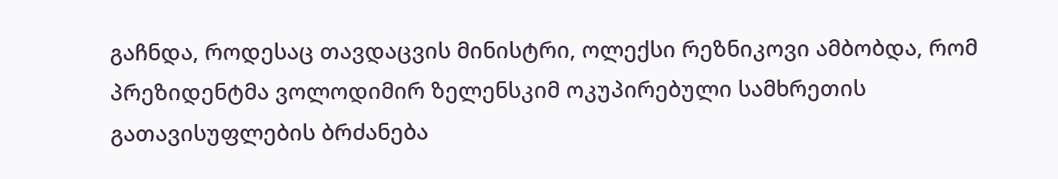გაჩნდა, როდესაც თავდაცვის მინისტრი, ოლექსი რეზნიკოვი ამბობდა, რომ პრეზიდენტმა ვოლოდიმირ ზელენსკიმ ოკუპირებული სამხრეთის გათავისუფლების ბრძანება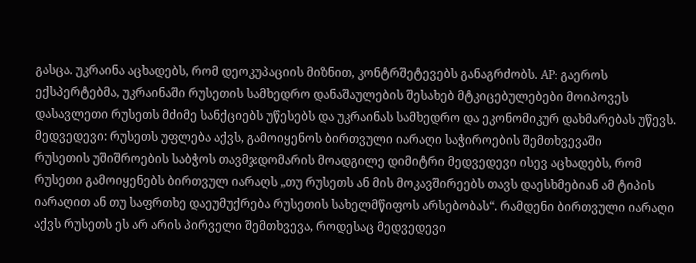გასცა. უკრაინა აცხადებს, რომ დეოკუპაციის მიზნით, კონტრშეტევებს განაგრძობს. AP: გაეროს ექსპერტებმა, უკრაინაში რუსეთის სამხედრო დანაშაულების შესახებ მტკიცებულებები მოიპოვეს დასავლეთი რუსეთს მძიმე სანქციებს უწესებს და უკრაინას სამხედრო და ეკონომიკურ დახმარებას უწევს.
მედვედევი: რუსეთს უფლება აქვს, გამოიყენოს ბირთვული იარაღი საჭიროების შემთხვევაში
რუსეთის უშიშროების საბჭოს თავმჯდომარის მოადგილე დიმიტრი მედვედევი ისევ აცხადებს, რომ რუსეთი გამოიყენებს ბირთვულ იარაღს „თუ რუსეთს ან მის მოკავშირეებს თავს დაესხმებიან ამ ტიპის იარაღით ან თუ საფრთხე დაეუმუქრება რუსეთის სახელმწიფოს არსებობას“. რამდენი ბირთვული იარაღი აქვს რუსეთს ეს არ არის პირველი შემთხვევა, როდესაც მედვედევი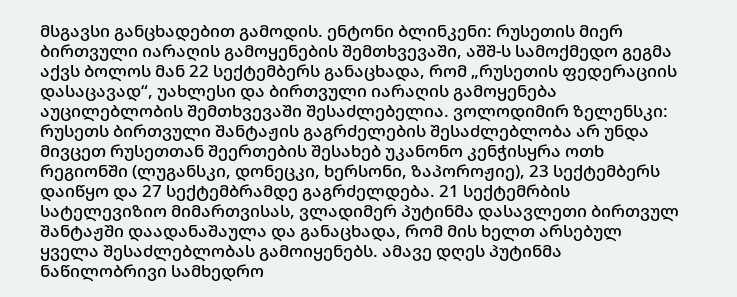მსგავსი განცხადებით გამოდის. ენტონი ბლინკენი: რუსეთის მიერ ბირთვული იარაღის გამოყენების შემთხვევაში, აშშ-ს სამოქმედო გეგმა აქვს ბოლოს მან 22 სექტემბერს განაცხადა, რომ „რუსეთის ფედერაციის დასაცავად“, უახლესი და ბირთვული იარაღის გამოყენება აუცილებლობის შემთხვევაში შესაძლებელია. ვოლოდიმირ ზელენსკი: რუსეთს ბირთვული შანტაჟის გაგრძელების შესაძლებლობა არ უნდა მივცეთ რუსეთთან შეერთების შესახებ უკანონო კენჭისყრა ოთხ რეგიონში (ლუგანსკი, დონეცკი, ხერსონი, ზაპოროჟიე), 23 სექტემბერს დაიწყო და 27 სექტემბრამდე გაგრძელდება. 21 სექტემრბის სატელევიზიო მიმართვისას, ვლადიმერ პუტინმა დასავლეთი ბირთვულ შანტაჟში დაადანაშაულა და განაცხადა, რომ მის ხელთ არსებულ ყველა შესაძლებლობას გამოიყენებს. ამავე დღეს პუტინმა ნაწილობრივი სამხედრო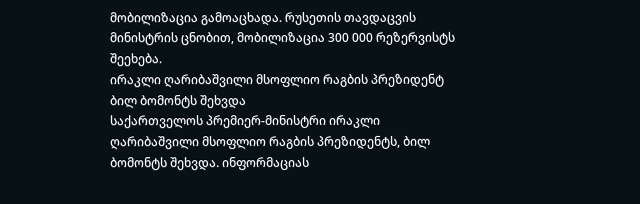მობილიზაცია გამოაცხადა. რუსეთის თავდაცვის მინისტრის ცნობით, მობილიზაცია 300 000 რეზერვისტს შეეხება.
ირაკლი ღარიბაშვილი მსოფლიო რაგბის პრეზიდენტ ბილ ბომონტს შეხვდა
საქართველოს პრემიერ-მინისტრი ირაკლი ღარიბაშვილი მსოფლიო რაგბის პრეზიდენტს, ბილ ბომონტს შეხვდა. ინფორმაციას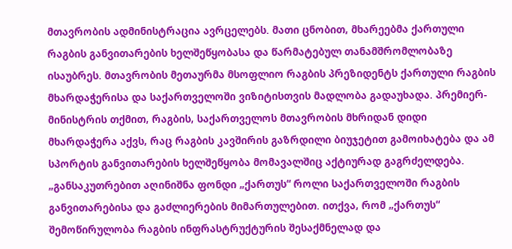მთავრობის ადმინისტრაცია ავრცელებს. მათი ცნობით, მხარეებმა ქართული რაგბის განვითარების ხელშეწყობასა და წარმატებულ თანამშრომლობაზე ისაუბრეს. მთავრობის მეთაურმა მსოფლიო რაგბის პრეზიდენტს ქართული რაგბის მხარდაჭერისა და საქართველოში ვიზიტისთვის მადლობა გადაუხადა. პრემიერ-მინისტრის თქმით, რაგბის, საქართველოს მთავრობის მხრიდან დიდი მხარდაჭერა აქვს, რაც რაგბის კავშირის გაზრდილი ბიუჯეტით გამოიხატება და ამ სპორტის განვითარების ხელშეწყობა მომავალშიც აქტიურად გაგრძელდება. „განსაკუთრებით აღინიშნა ფონდი „ქართუს“ როლი საქართველოში რაგბის განვითარებისა და გაძლიერების მიმართულებით. ითქვა, რომ „ქართუს“ შემოწირულობა რაგბის ინფრასტრუქტურის შესაქმნელად და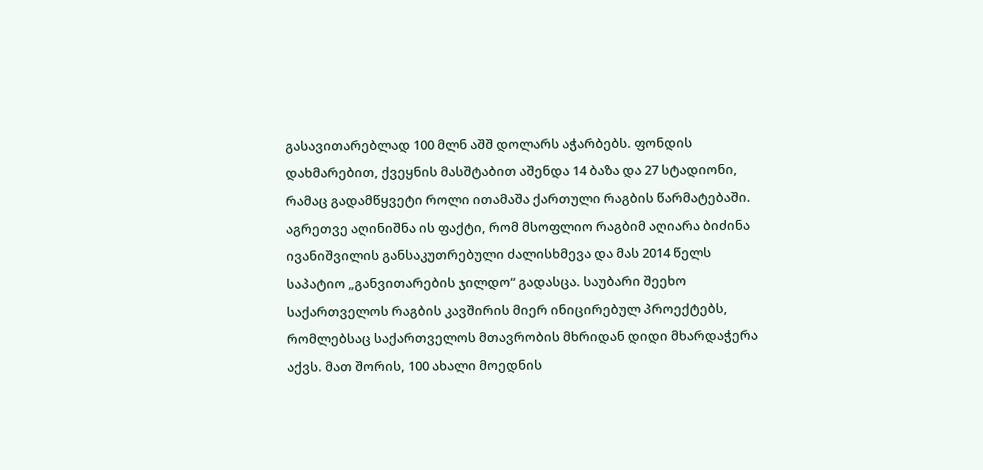გასავითარებლად 100 მლნ აშშ დოლარს აჭარბებს. ფონდის დახმარებით, ქვეყნის მასშტაბით აშენდა 14 ბაზა და 27 სტადიონი, რამაც გადამწყვეტი როლი ითამაშა ქართული რაგბის წარმატებაში. აგრეთვე აღინიშნა ის ფაქტი, რომ მსოფლიო რაგბიმ აღიარა ბიძინა ივანიშვილის განსაკუთრებული ძალისხმევა და მას 2014 წელს საპატიო „განვითარების ჯილდო“ გადასცა. საუბარი შეეხო საქართველოს რაგბის კავშირის მიერ ინიცირებულ პროექტებს, რომლებსაც საქართველოს მთავრობის მხრიდან დიდი მხარდაჭერა აქვს. მათ შორის, 100 ახალი მოედნის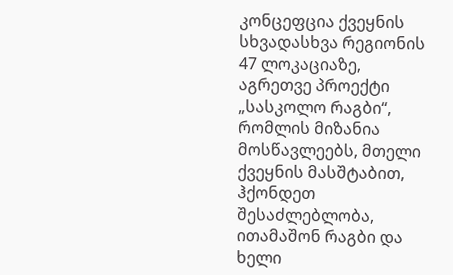კონცეფცია ქვეყნის სხვადასხვა რეგიონის 47 ლოკაციაზე, აგრეთვე პროექტი „სასკოლო რაგბი“, რომლის მიზანია მოსწავლეებს, მთელი ქვეყნის მასშტაბით, ჰქონდეთ შესაძლებლობა, ითამაშონ რაგბი და ხელი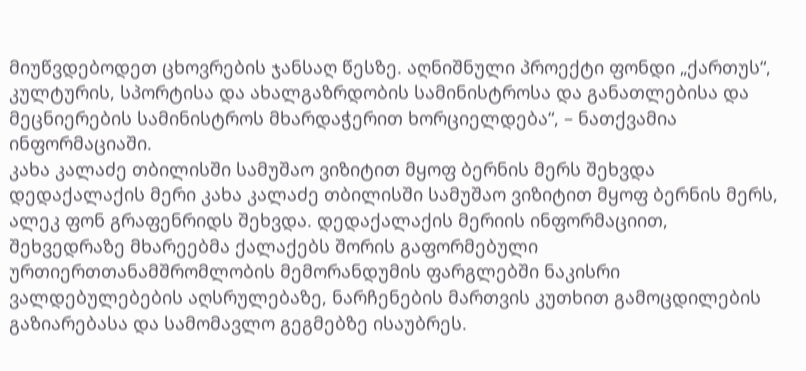მიუწვდებოდეთ ცხოვრების ჯანსაღ წესზე. აღნიშნული პროექტი ფონდი „ქართუს“, კულტურის, სპორტისა და ახალგაზრდობის სამინისტროსა და განათლებისა და მეცნიერების სამინისტროს მხარდაჭერით ხორციელდება“, – ნათქვამია ინფორმაციაში.
კახა კალაძე თბილისში სამუშაო ვიზიტით მყოფ ბერნის მერს შეხვდა
დედაქალაქის მერი კახა კალაძე თბილისში სამუშაო ვიზიტით მყოფ ბერნის მერს, ალეკ ფონ გრაფენრიდს შეხვდა. დედაქალაქის მერიის ინფორმაციით, შეხვედრაზე მხარეებმა ქალაქებს შორის გაფორმებული ურთიერთთანამშრომლობის მემორანდუმის ფარგლებში ნაკისრი ვალდებულებების აღსრულებაზე, ნარჩენების მართვის კუთხით გამოცდილების გაზიარებასა და სამომავლო გეგმებზე ისაუბრეს.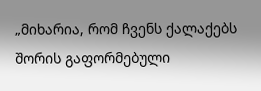„მიხარია, რომ ჩვენს ქალაქებს შორის გაფორმებული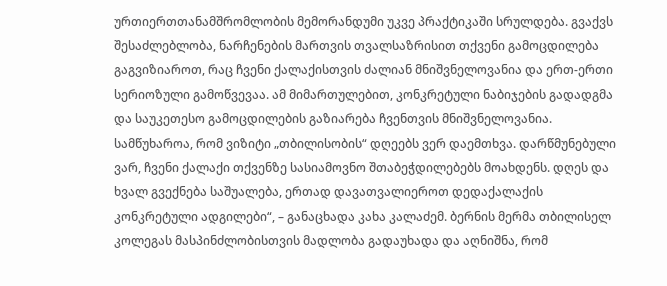ურთიერთთანამშრომლობის მემორანდუმი უკვე პრაქტიკაში სრულდება. გვაქვს შესაძლებლობა, ნარჩენების მართვის თვალსაზრისით თქვენი გამოცდილება გაგვიზიაროთ, რაც ჩვენი ქალაქისთვის ძალიან მნიშვნელოვანია და ერთ-ერთი სერიოზული გამოწვევაა. ამ მიმართულებით, კონკრეტული ნაბიჯების გადადგმა და საუკეთესო გამოცდილების გაზიარება ჩვენთვის მნიშვნელოვანია. სამწუხაროა, რომ ვიზიტი „თბილისობის“ დღეებს ვერ დაემთხვა. დარწმუნებული ვარ, ჩვენი ქალაქი თქვენზე სასიამოვნო შთაბეჭდილებებს მოახდენს. დღეს და ხვალ გვექნება საშუალება, ერთად დავათვალიეროთ დედაქალაქის კონკრეტული ადგილები“, – განაცხადა კახა კალაძემ. ბერნის მერმა თბილისელ კოლეგას მასპინძლობისთვის მადლობა გადაუხადა და აღნიშნა, რომ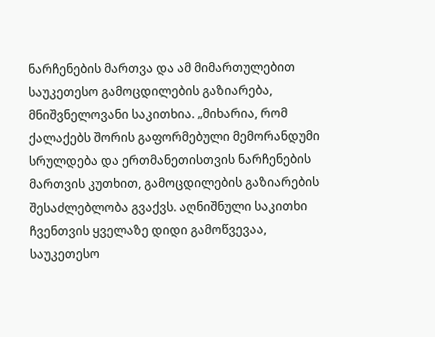ნარჩენების მართვა და ამ მიმართულებით საუკეთესო გამოცდილების გაზიარება, მნიშვნელოვანი საკითხია. „მიხარია, რომ ქალაქებს შორის გაფორმებული მემორანდუმი სრულდება და ერთმანეთისთვის ნარჩენების მართვის კუთხით, გამოცდილების გაზიარების შესაძლებლობა გვაქვს. აღნიშნული საკითხი ჩვენთვის ყველაზე დიდი გამოწვევაა, საუკეთესო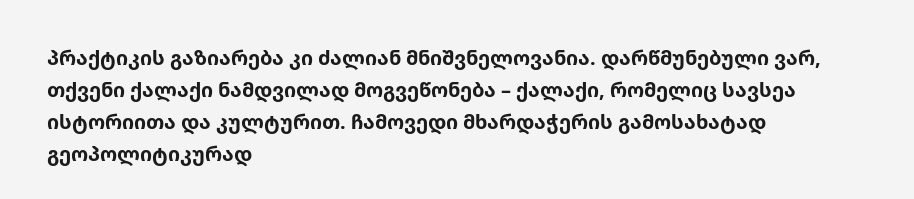პრაქტიკის გაზიარება კი ძალიან მნიშვნელოვანია. დარწმუნებული ვარ, თქვენი ქალაქი ნამდვილად მოგვეწონება – ქალაქი, რომელიც სავსეა ისტორიითა და კულტურით. ჩამოვედი მხარდაჭერის გამოსახატად გეოპოლიტიკურად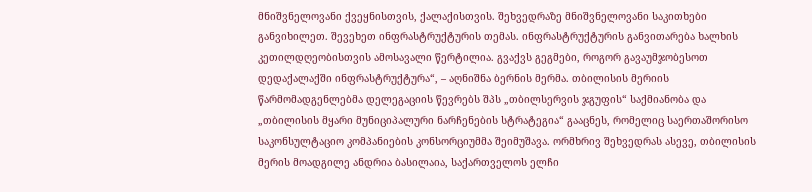მნიშვნელოვანი ქვეყნისთვის, ქალაქისთვის. შეხვედრაზე მნიშვნელოვანი საკითხები განვიხილეთ. შევეხეთ ინფრასტრუქტურის თემას. ინფრასტრუქტურის განვითარება ხალხის კეთილდღეობისთვის ამოსავალი წერტილია. გვაქვს გეგმები, როგორ გავაუმჯობესოთ დედაქალაქში ინფრასტრუქტურა“, – აღნიშნა ბერნის მერმა. თბილისის მერიის წარმომადგენლებმა დელეგაციის წევრებს შპს „თბილსერვის ჯგუფის“ საქმიანობა და „თბილისის მყარი მუნიციპალური ნარჩენების სტრატეგია“ გააცნეს, რომელიც საერთაშორისო საკონსულტაციო კომპანიების კონსორციუმმა შეიმუშავა. ორმხრივ შეხვედრას ასევე, თბილისის მერის მოადგილე ანდრია ბასილაია, საქართველოს ელჩი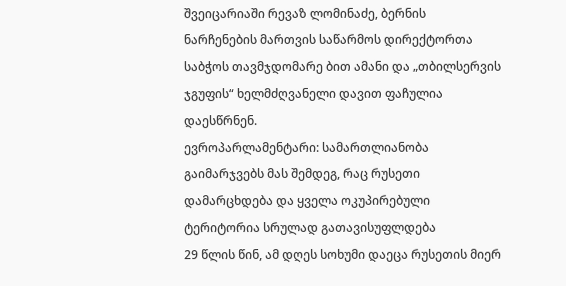შვეიცარიაში რევაზ ლომინაძე, ბერნის ნარჩენების მართვის საწარმოს დირექტორთა საბჭოს თავმჯდომარე ბით ამანი და „თბილსერვის ჯგუფის“ ხელმძღვანელი დავით ფაჩულია დაესწრნენ.
ევროპარლამენტარი: სამართლიანობა გაიმარჯვებს მას შემდეგ, რაც რუსეთი დამარცხდება და ყველა ოკუპირებული ტერიტორია სრულად გათავისუფლდება
29 წლის წინ, ამ დღეს სოხუმი დაეცა რუსეთის მიერ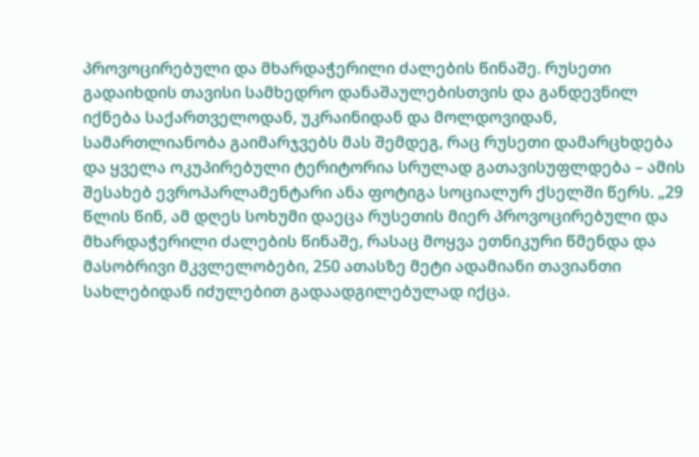პროვოცირებული და მხარდაჭერილი ძალების წინაშე. რუსეთი გადაიხდის თავისი სამხედრო დანაშაულებისთვის და განდევნილ იქნება საქართველოდან, უკრაინიდან და მოლდოვიდან, სამართლიანობა გაიმარჯვებს მას შემდეგ, რაც რუსეთი დამარცხდება და ყველა ოკუპირებული ტერიტორია სრულად გათავისუფლდება – ამის შესახებ ევროპარლამენტარი ანა ფოტიგა სოციალურ ქსელში წერს. „29 წლის წინ, ამ დღეს სოხუმი დაეცა რუსეთის მიერ პროვოცირებული და მხარდაჭერილი ძალების წინაშე, რასაც მოყვა ეთნიკური წმენდა და მასობრივი მკვლელობები, 250 ათასზე მეტი ადამიანი თავიანთი სახლებიდან იძულებით გადაადგილებულად იქცა.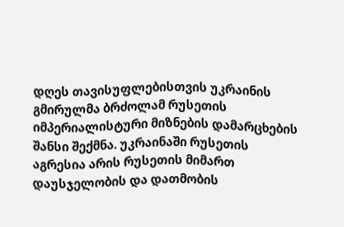დღეს თავისუფლებისთვის უკრაინის გმირულმა ბრძოლამ რუსეთის იმპერიალისტური მიზნების დამარცხების შანსი შექმნა. უკრაინაში რუსეთის აგრესია არის რუსეთის მიმართ დაუსჯელობის და დათმობის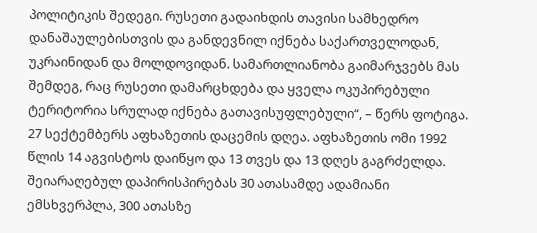პოლიტიკის შედეგი. რუსეთი გადაიხდის თავისი სამხედრო დანაშაულებისთვის და განდევნილ იქნება საქართველოდან, უკრაინიდან და მოლდოვიდან. სამართლიანობა გაიმარჯვებს მას შემდეგ, რაც რუსეთი დამარცხდება და ყველა ოკუპირებული ტერიტორია სრულად იქნება გათავისუფლებული“, – წერს ფოტიგა. 27 სექტემბერს აფხაზეთის დაცემის დღეა. აფხაზეთის ომი 1992 წლის 14 აგვისტოს დაიწყო და 13 თვეს და 13 დღეს გაგრძელდა. შეიარაღებულ დაპირისპირებას 30 ათასამდე ადამიანი ემსხვერპლა, 300 ათასზე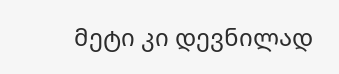მეტი კი დევნილად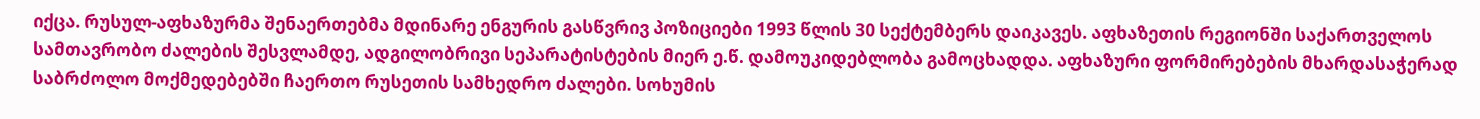იქცა. რუსულ-აფხაზურმა შენაერთებმა მდინარე ენგურის გასწვრივ პოზიციები 1993 წლის 30 სექტემბერს დაიკავეს. აფხაზეთის რეგიონში საქართველოს სამთავრობო ძალების შესვლამდე, ადგილობრივი სეპარატისტების მიერ ე.წ. დამოუკიდებლობა გამოცხადდა. აფხაზური ფორმირებების მხარდასაჭერად საბრძოლო მოქმედებებში ჩაერთო რუსეთის სამხედრო ძალები. სოხუმის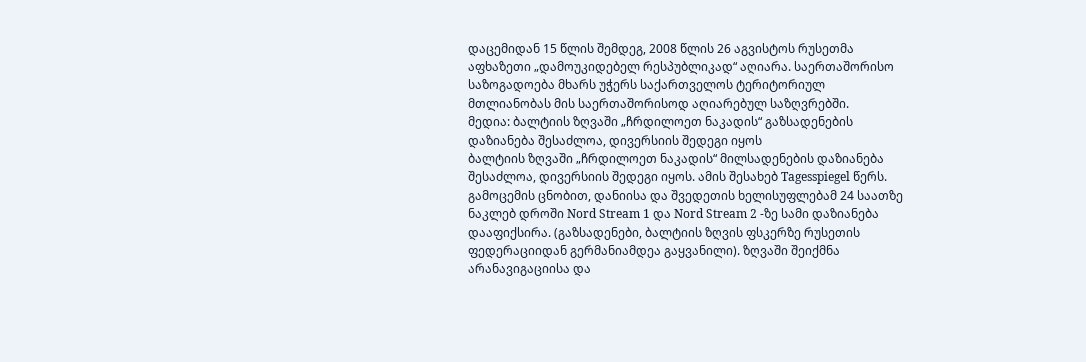დაცემიდან 15 წლის შემდეგ, 2008 წლის 26 აგვისტოს რუსეთმა აფხაზეთი „დამოუკიდებელ რესპუბლიკად“ აღიარა. საერთაშორისო საზოგადოება მხარს უჭერს საქართველოს ტერიტორიულ მთლიანობას მის საერთაშორისოდ აღიარებულ საზღვრებში.
მედია: ბალტიის ზღვაში „ჩრდილოეთ ნაკადის“ გაზსადენების დაზიანება შესაძლოა, დივერსიის შედეგი იყოს
ბალტიის ზღვაში „ჩრდილოეთ ნაკადის“ მილსადენების დაზიანება შესაძლოა, დივერსიის შედეგი იყოს. ამის შესახებ Tagesspiegel წერს. გამოცემის ცნობით, დანიისა და შვედეთის ხელისუფლებამ 24 საათზე ნაკლებ დროში Nord Stream 1 და Nord Stream 2 -ზე სამი დაზიანება დააფიქსირა. (გაზსადენები, ბალტიის ზღვის ფსკერზე რუსეთის ფედერაციიდან გერმანიამდეა გაყვანილი). ზღვაში შეიქმნა არანავიგაციისა და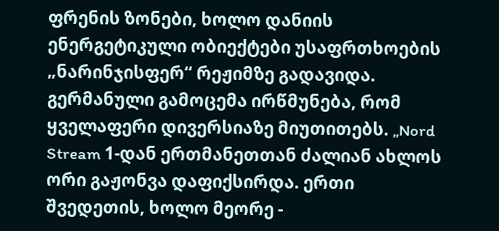ფრენის ზონები, ხოლო დანიის ენერგეტიკული ობიექტები უსაფრთხოების „ნარინჯისფერ“ რეჟიმზე გადავიდა. გერმანული გამოცემა ირწმუნება, რომ ყველაფერი დივერსიაზე მიუთითებს. „Nord Stream 1-დან ერთმანეთთან ძალიან ახლოს ორი გაჟონვა დაფიქსირდა. ერთი შვედეთის, ხოლო მეორე -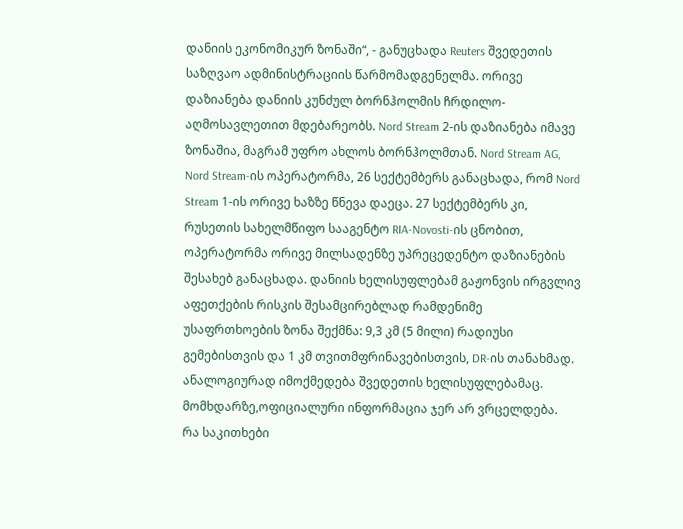დანიის ეკონომიკურ ზონაში“, - განუცხადა Reuters შვედეთის საზღვაო ადმინისტრაციის წარმომადგენელმა. ორივე დაზიანება დანიის კუნძულ ბორნჰოლმის ჩრდილო-აღმოსავლეთით მდებარეობს. Nord Stream 2-ის დაზიანება იმავე ზონაშია, მაგრამ უფრო ახლოს ბორნჰოლმთან. Nord Stream AG, Nord Stream-ის ოპერატორმა, 26 სექტემბერს განაცხადა, რომ Nord Stream 1-ის ორივე ხაზზე წნევა დაეცა. 27 სექტემბერს კი, რუსეთის სახელმწიფო სააგენტო RIA-Novosti-ის ცნობით, ოპერატორმა ორივე მილსადენზე უპრეცედენტო დაზიანების შესახებ განაცხადა. დანიის ხელისუფლებამ გაჟონვის ირგვლივ აფეთქების რისკის შესამცირებლად რამდენიმე უსაფრთხოების ზონა შექმნა: 9,3 კმ (5 მილი) რადიუსი გემებისთვის და 1 კმ თვითმფრინავებისთვის, DR-ის თანახმად. ანალოგიურად იმოქმედება შვედეთის ხელისუფლებამაც. მომხდარზე,ოფიციალური ინფორმაცია ჯერ არ ვრცელდება.
რა საკითხები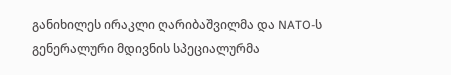განიხილეს ირაკლი ღარიბაშვილმა და NATO-ს გენერალური მდივნის სპეციალურმა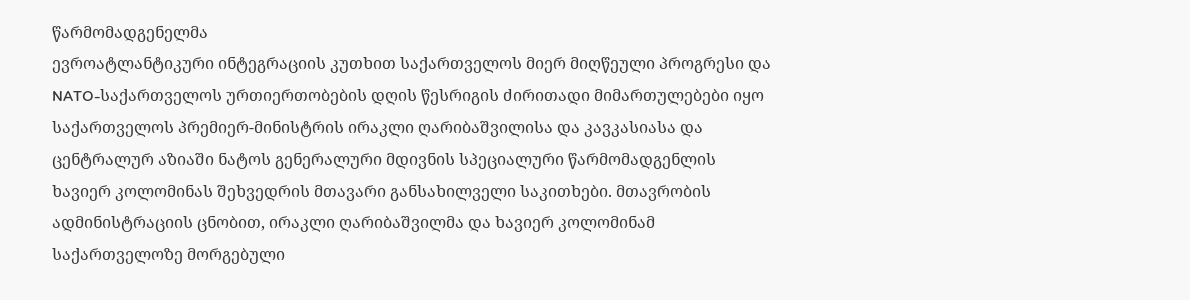წარმომადგენელმა
ევროატლანტიკური ინტეგრაციის კუთხით საქართველოს მიერ მიღწეული პროგრესი და NATO-საქართველოს ურთიერთობების დღის წესრიგის ძირითადი მიმართულებები იყო საქართველოს პრემიერ-მინისტრის ირაკლი ღარიბაშვილისა და კავკასიასა და ცენტრალურ აზიაში ნატოს გენერალური მდივნის სპეციალური წარმომადგენლის ხავიერ კოლომინას შეხვედრის მთავარი განსახილველი საკითხები. მთავრობის ადმინისტრაციის ცნობით, ირაკლი ღარიბაშვილმა და ხავიერ კოლომინამ საქართველოზე მორგებული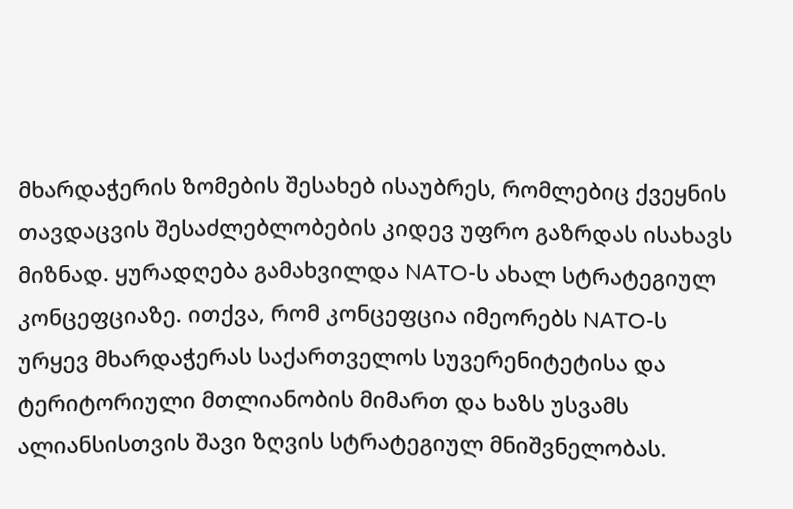მხარდაჭერის ზომების შესახებ ისაუბრეს, რომლებიც ქვეყნის თავდაცვის შესაძლებლობების კიდევ უფრო გაზრდას ისახავს მიზნად. ყურადღება გამახვილდა NATO-ს ახალ სტრატეგიულ კონცეფციაზე. ითქვა, რომ კონცეფცია იმეორებს NATO-ს ურყევ მხარდაჭერას საქართველოს სუვერენიტეტისა და ტერიტორიული მთლიანობის მიმართ და ხაზს უსვამს ალიანსისთვის შავი ზღვის სტრატეგიულ მნიშვნელობას.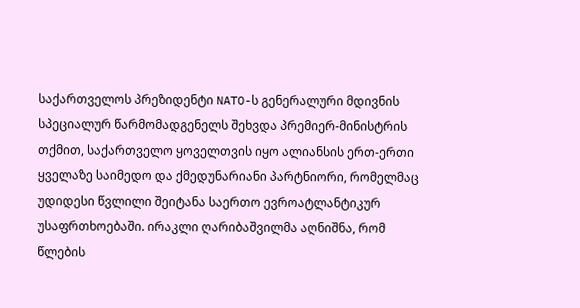საქართველოს პრეზიდენტი NATO-ს გენერალური მდივნის სპეციალურ წარმომადგენელს შეხვდა პრემიერ-მინისტრის თქმით, საქართველო ყოველთვის იყო ალიანსის ერთ-ერთი ყველაზე საიმედო და ქმედუნარიანი პარტნიორი, რომელმაც უდიდესი წვლილი შეიტანა საერთო ევროატლანტიკურ უსაფრთხოებაში. ირაკლი ღარიბაშვილმა აღნიშნა, რომ წლების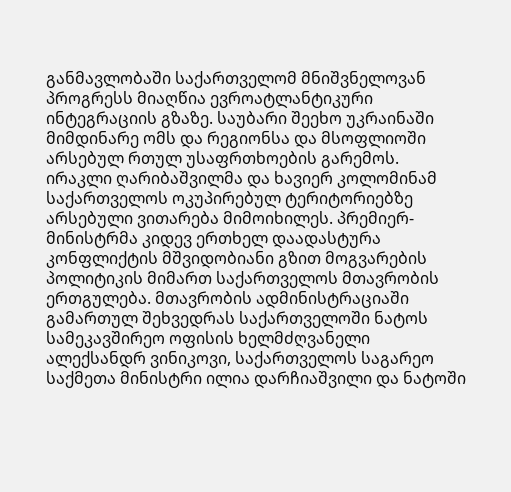განმავლობაში საქართველომ მნიშვნელოვან პროგრესს მიაღწია ევროატლანტიკური ინტეგრაციის გზაზე. საუბარი შეეხო უკრაინაში მიმდინარე ომს და რეგიონსა და მსოფლიოში არსებულ რთულ უსაფრთხოების გარემოს. ირაკლი ღარიბაშვილმა და ხავიერ კოლომინამ საქართველოს ოკუპირებულ ტერიტორიებზე არსებული ვითარება მიმოიხილეს. პრემიერ-მინისტრმა კიდევ ერთხელ დაადასტურა კონფლიქტის მშვიდობიანი გზით მოგვარების პოლიტიკის მიმართ საქართველოს მთავრობის ერთგულება. მთავრობის ადმინისტრაციაში გამართულ შეხვედრას საქართველოში ნატოს სამეკავშირეო ოფისის ხელმძღვანელი ალექსანდრ ვინიკოვი, საქართველოს საგარეო საქმეთა მინისტრი ილია დარჩიაშვილი და ნატოში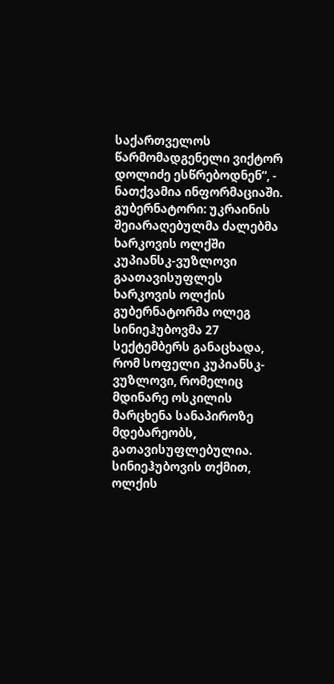საქართველოს წარმომადგენელი ვიქტორ დოლიძე ესწრებოდნენ“, - ნათქვამია ინფორმაციაში.
გუბერნატორი: უკრაინის შეიარაღებულმა ძალებმა ხარკოვის ოლქში კუპიანსკ-ვუზლოვი გაათავისუფლეს
ხარკოვის ოლქის გუბერნატორმა ოლეგ სინიეჰუბოვმა 27 სექტემბერს განაცხადა, რომ სოფელი კუპიანსკ-ვუზლოვი, რომელიც მდინარე ოსკილის მარცხენა სანაპიროზე მდებარეობს, გათავისუფლებულია. სინიეჰუბოვის თქმით, ოლქის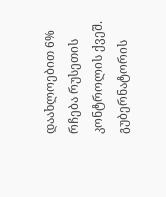დაახლოებით 6% რჩება რუსეთის კონტროლის ქვეშ. გუბერნატორის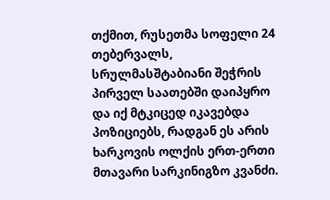თქმით, რუსეთმა სოფელი 24 თებერვალს, სრულმასშტაბიანი შეჭრის პირველ საათებში დაიპყრო და იქ მტკიცედ იკავებდა პოზიციებს, რადგან ეს არის ხარკოვის ოლქის ერთ-ერთი მთავარი სარკინიგზო კვანძი.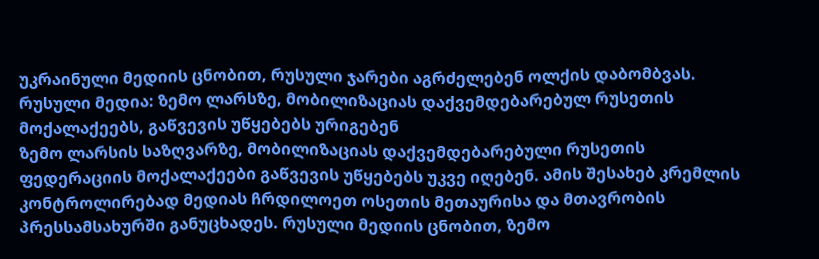უკრაინული მედიის ცნობით, რუსული ჯარები აგრძელებენ ოლქის დაბომბვას.
რუსული მედია: ზემო ლარსზე, მობილიზაციას დაქვემდებარებულ რუსეთის მოქალაქეებს, გაწვევის უწყებებს ურიგებენ
ზემო ლარსის საზღვარზე, მობილიზაციას დაქვემდებარებული რუსეთის ფედერაციის მოქალაქეები გაწვევის უწყებებს უკვე იღებენ. ამის შესახებ კრემლის კონტროლირებად მედიას ჩრდილოეთ ოსეთის მეთაურისა და მთავრობის პრესსამსახურში განუცხადეს. რუსული მედიის ცნობით, ზემო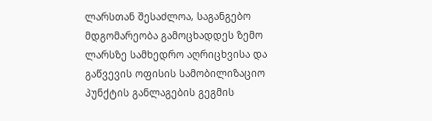ლარსთან შესაძლოა, საგანგებო მდგომარეობა გამოცხადდეს ზემო ლარსზე სამხედრო აღრიცხვისა და გაწვევის ოფისის სამობილიზაციო პუნქტის განლაგების გეგმის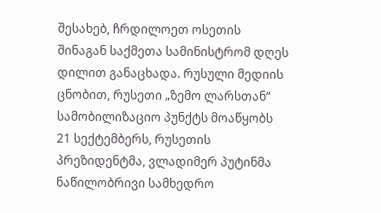შესახებ, ჩრდილოეთ ოსეთის შინაგან საქმეთა სამინისტრომ დღეს დილით განაცხადა. რუსული მედიის ცნობით, რუსეთი „ზემო ლარსთან“ სამობილიზაციო პუნქტს მოაწყობს 21 სექტემბერს, რუსეთის პრეზიდენტმა, ვლადიმერ პუტინმა ნაწილობრივი სამხედრო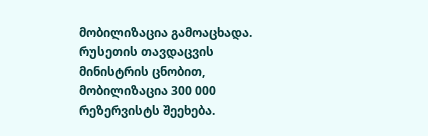მობილიზაცია გამოაცხადა. რუსეთის თავდაცვის მინისტრის ცნობით, მობილიზაცია 300 000 რეზერვისტს შეეხება.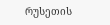რუსეთის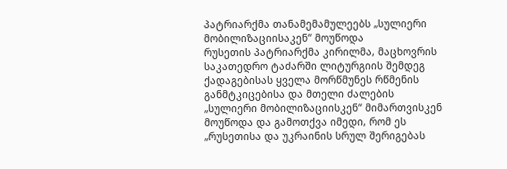პატრიარქმა თანამემამულეებს „სულიერი მობილიზაციისაკენ“ მოუწოდა
რუსეთის პატრიარქმა კირილმა, მაცხოვრის საკათედრო ტაძარში ლიტურგიის შემდეგ ქადაგებისას ყველა მორწმუნეს რწმენის განმტკიცებისა და მთელი ძალების „სულიერი მობილიზაციისკენ“ მიმართვისკენ მოუწოდა და გამოთქვა იმედი, რომ ეს „რუსეთისა და უკრაინის სრულ შერიგებას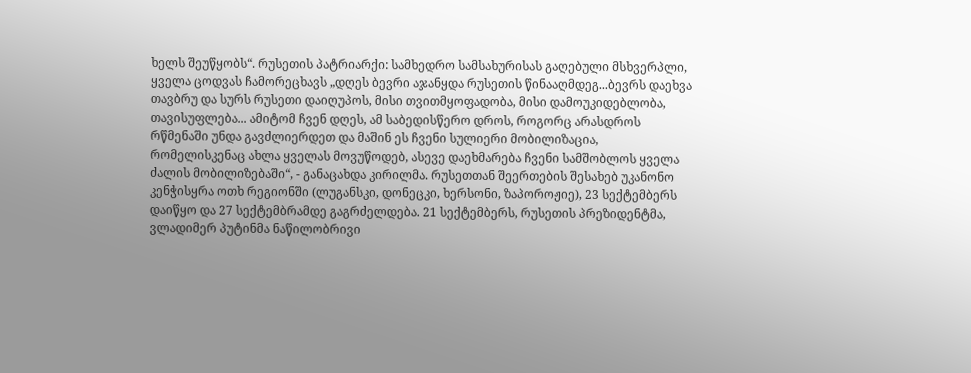ხელს შეუწყობს“. რუსეთის პატრიარქი: სამხედრო სამსახურისას გაღებული მსხვერპლი, ყველა ცოდვას ჩამორეცხავს „დღეს ბევრი აჯანყდა რუსეთის წინააღმდეგ...ბევრს დაეხვა თავბრუ და სურს რუსეთი დაიღუპოს, მისი თვითმყოფადობა, მისი დამოუკიდებლობა, თავისუფლება... ამიტომ ჩვენ დღეს, ამ საბედისწერო დროს, როგორც არასდროს რწმენაში უნდა გავძლიერდეთ და მაშინ ეს ჩვენი სულიერი მობილიზაცია, რომელისკენაც ახლა ყველას მოვუწოდებ, ასევე დაეხმარება ჩვენი სამშობლოს ყველა ძალის მობილიზებაში“, - განაცახდა კირილმა. რუსეთთან შეერთების შესახებ უკანონო კენჭისყრა ოთხ რეგიონში (ლუგანსკი, დონეცკი, ხერსონი, ზაპოროჟიე), 23 სექტემბერს დაიწყო და 27 სექტემბრამდე გაგრძელდება. 21 სექტემბერს, რუსეთის პრეზიდენტმა, ვლადიმერ პუტინმა ნაწილობრივი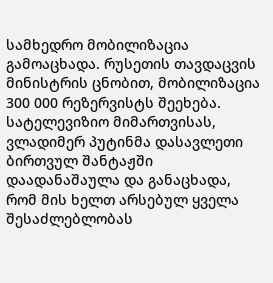სამხედრო მობილიზაცია გამოაცხადა. რუსეთის თავდაცვის მინისტრის ცნობით, მობილიზაცია 300 000 რეზერვისტს შეეხება. სატელევიზიო მიმართვისას, ვლადიმერ პუტინმა დასავლეთი ბირთვულ შანტაჟში დაადანაშაულა და განაცხადა, რომ მის ხელთ არსებულ ყველა შესაძლებლობას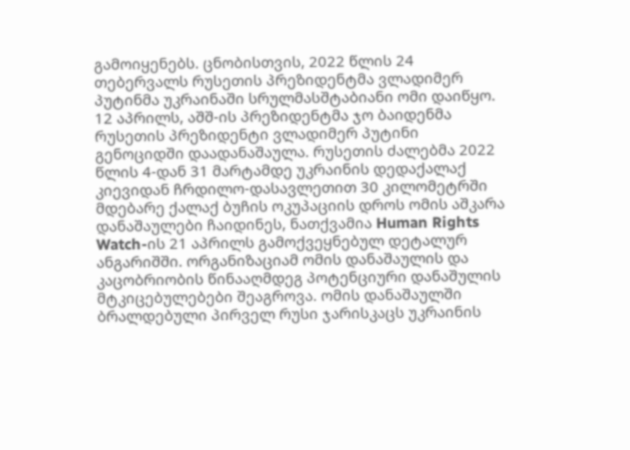გამოიყენებს. ცნობისთვის, 2022 წლის 24 თებერვალს რუსეთის პრეზიდენტმა ვლადიმერ პუტინმა უკრაინაში სრულმასშტაბიანი ომი დაიწყო. 12 აპრილს, აშშ-ის პრეზიდენტმა ჯო ბაიდენმა რუსეთის პრეზიდენტი ვლადიმერ პუტინი გენოციდში დაადანაშაულა. რუსეთის ძალებმა 2022 წლის 4-დან 31 მარტამდე უკრაინის დედაქალაქ კიევიდან ჩრდილო-დასავლეთით 30 კილომეტრში მდებარე ქალაქ ბუჩის ოკუპაციის დროს ომის აშკარა დანაშაულები ჩაიდინეს, ნათქვამია Human Rights Watch-ის 21 აპრილს გამოქვეყნებულ დეტალურ ანგარიშში. ორგანიზაციამ ომის დანაშაულის და კაცობრიობის წინააღმდეგ პოტენციური დანაშულის მტკიცებულებები შეაგროვა. ომის დანაშაულში ბრალდებული პირველ რუსი ჯარისკაცს უკრაინის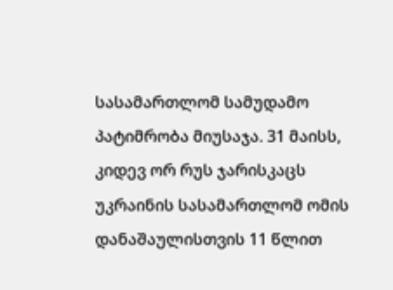სასამართლომ სამუდამო პატიმრობა მიუსაჯა. 31 მაისს, კიდევ ორ რუს ჯარისკაცს უკრაინის სასამართლომ ომის დანაშაულისთვის 11 წლით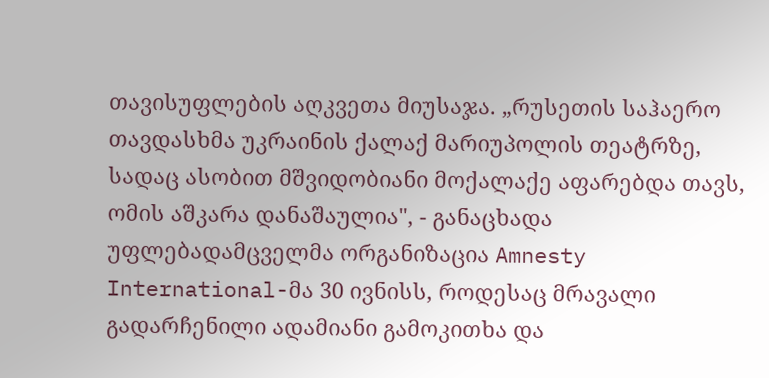თავისუფლების აღკვეთა მიუსაჯა. „რუსეთის საჰაერო თავდასხმა უკრაინის ქალაქ მარიუპოლის თეატრზე, სადაც ასობით მშვიდობიანი მოქალაქე აფარებდა თავს, ომის აშკარა დანაშაულია", - განაცხადა უფლებადამცველმა ორგანიზაცია Amnesty International-მა 30 ივნისს, როდესაც მრავალი გადარჩენილი ადამიანი გამოკითხა და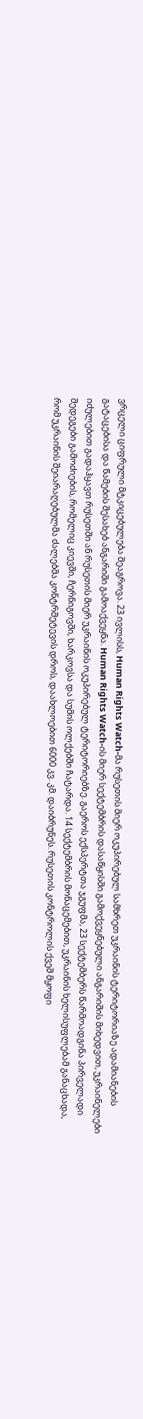ვრცელი ციფრული მტკიცებულება შეაგროვა. 23 ივლისს, Human Rights Watch-მა რუსეთის მიერ ოკუპირებულ სამხრეთ უკრაინის ტერიტორიაზე ადამიანების გატაცებისა და წამების შესახებ ანგარიში გამოაქვეყნა. Human Rights Watch-ის მიერ სექტემბრის დასაწყისში გამოქვეყნებული ანგარიშის მიხედვით, უკრაინელები იძულებით გადაჰყავთ რუსეთში ან რუსეთის მიერ უკრაინის ოკუპირებულ ტერიტორიებზე. გაეროს ექსპერტთა ჯგუფმა, 23 სექტემბერს წარმოადგინა პირველადი შედეგები გამოძიების, რომელიც კიევში, ჩერნიგოვში, ხარკოვსა და სუმის ოლქებში ჩატარდა. 14 სექტემბრის მონაცემებით, უკრაინის ხელისუფლებამ განაცხადა, რომ უკრაინის შეიარაღებულმა ძალებმა კონტრშეტევის დროს, დაახლოებით 6000 კვ. კმ. დაიბრუნეს. რუსეთის კონტროლის ქვეშ მყოფი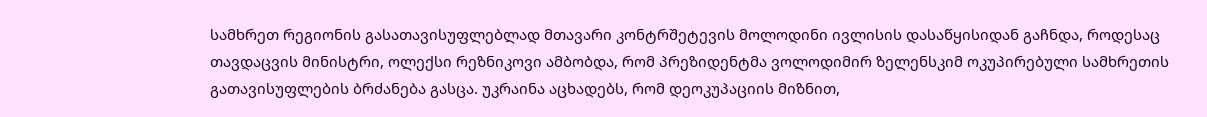სამხრეთ რეგიონის გასათავისუფლებლად მთავარი კონტრშეტევის მოლოდინი ივლისის დასაწყისიდან გაჩნდა, როდესაც თავდაცვის მინისტრი, ოლექსი რეზნიკოვი ამბობდა, რომ პრეზიდენტმა ვოლოდიმირ ზელენსკიმ ოკუპირებული სამხრეთის გათავისუფლების ბრძანება გასცა. უკრაინა აცხადებს, რომ დეოკუპაციის მიზნით,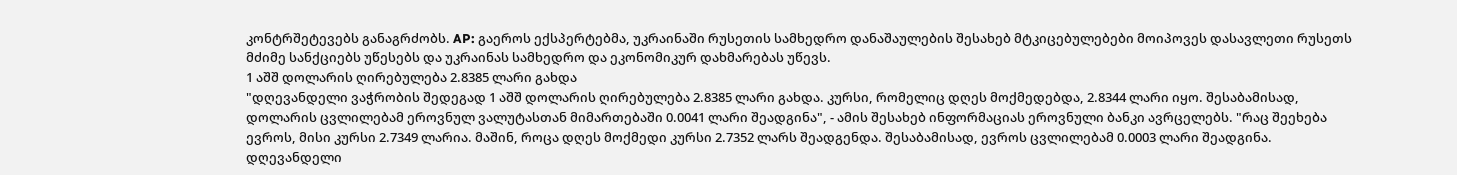კონტრშეტევებს განაგრძობს. AP: გაეროს ექსპერტებმა, უკრაინაში რუსეთის სამხედრო დანაშაულების შესახებ მტკიცებულებები მოიპოვეს დასავლეთი რუსეთს მძიმე სანქციებს უწესებს და უკრაინას სამხედრო და ეკონომიკურ დახმარებას უწევს.
1 აშშ დოლარის ღირებულება 2.8385 ლარი გახდა
"დღევანდელი ვაჭრობის შედეგად 1 აშშ დოლარის ღირებულება 2.8385 ლარი გახდა. კურსი, რომელიც დღეს მოქმედებდა, 2.8344 ლარი იყო. შესაბამისად, დოლარის ცვლილებამ ეროვნულ ვალუტასთან მიმართებაში 0.0041 ლარი შეადგინა", - ამის შესახებ ინფორმაციას ეროვნული ბანკი ავრცელებს. "რაც შეეხება ევროს, მისი კურსი 2.7349 ლარია. მაშინ, როცა დღეს მოქმედი კურსი 2.7352 ლარს შეადგენდა. შესაბამისად, ევროს ცვლილებამ 0.0003 ლარი შეადგინა. დღევანდელი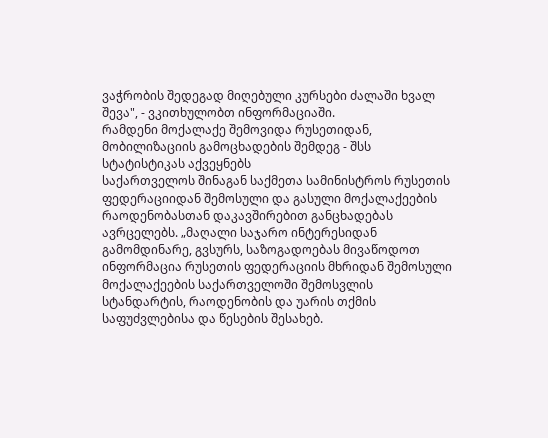ვაჭრობის შედეგად მიღებული კურსები ძალაში ხვალ შევა", - ვკითხულობთ ინფორმაციაში.
რამდენი მოქალაქე შემოვიდა რუსეთიდან, მობილიზაციის გამოცხადების შემდეგ - შსს სტატისტიკას აქვეყნებს
საქართველოს შინაგან საქმეთა სამინისტროს რუსეთის ფედერაციიდან შემოსული და გასული მოქალაქეების რაოდენობასთან დაკავშირებით განცხადებას ავრცელებს. „მაღალი საჯარო ინტერესიდან გამომდინარე, გვსურს, საზოგადოებას მივაწოდოთ ინფორმაცია რუსეთის ფედერაციის მხრიდან შემოსული მოქალაქეების საქართველოში შემოსვლის სტანდარტის, რაოდენობის და უარის თქმის საფუძვლებისა და წესების შესახებ.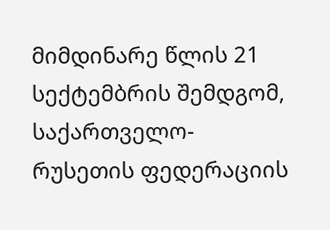მიმდინარე წლის 21 სექტემბრის შემდგომ, საქართველო-რუსეთის ფედერაციის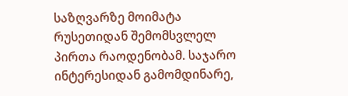საზღვარზე მოიმატა რუსეთიდან შემომსვლელ პირთა რაოდენობამ. საჯარო ინტერესიდან გამომდინარე,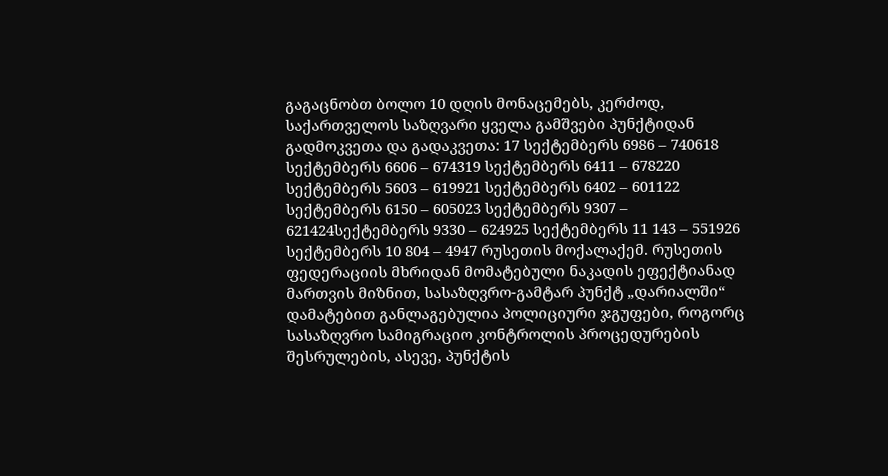გაგაცნობთ ბოლო 10 დღის მონაცემებს, კერძოდ, საქართველოს საზღვარი ყველა გამშვები პუნქტიდან გადმოკვეთა და გადაკვეთა: 17 სექტემბერს 6986 – 740618 სექტემბერს 6606 – 674319 სექტემბერს 6411 – 678220 სექტემბერს 5603 – 619921 სექტემბერს 6402 – 601122 სექტემბერს 6150 – 605023 სექტემბერს 9307 – 621424სექტემბერს 9330 – 624925 სექტემბერს 11 143 – 551926 სექტემბერს 10 804 – 4947 რუსეთის მოქალაქემ. რუსეთის ფედერაციის მხრიდან მომატებული ნაკადის ეფექტიანად მართვის მიზნით, სასაზღვრო-გამტარ პუნქტ „დარიალში“ დამატებით განლაგებულია პოლიციური ჯგუფები, როგორც სასაზღვრო სამიგრაციო კონტროლის პროცედურების შესრულების, ასევე, პუნქტის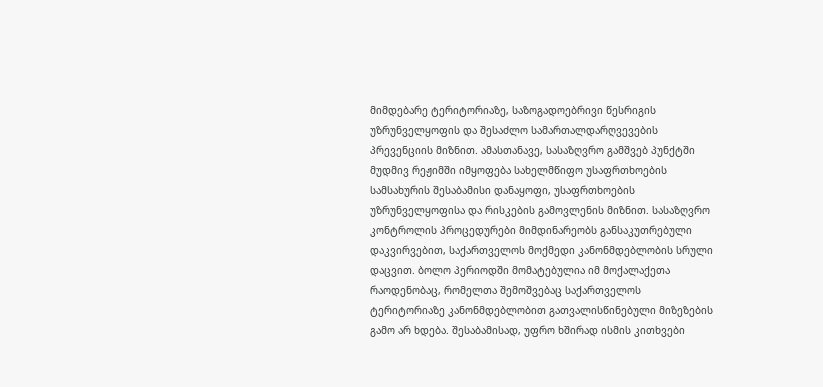მიმდებარე ტერიტორიაზე, საზოგადოებრივი წესრიგის უზრუნველყოფის და შესაძლო სამართალდარღვევების პრევენციის მიზნით. ამასთანავე, სასაზღვრო გამშვებ პუნქტში მუდმივ რეჟიმში იმყოფება სახელმწიფო უსაფრთხოების სამსახურის შესაბამისი დანაყოფი, უსაფრთხოების უზრუნველყოფისა და რისკების გამოვლენის მიზნით. სასაზღვრო კონტროლის პროცედურები მიმდინარეობს განსაკუთრებული დაკვირვებით, საქართველოს მოქმედი კანონმდებლობის სრული დაცვით. ბოლო პერიოდში მომატებულია იმ მოქალაქეთა რაოდენობაც, რომელთა შემოშვებაც საქართველოს ტერიტორიაზე კანონმდებლობით გათვალისწინებული მიზეზების გამო არ ხდება. შესაბამისად, უფრო ხშირად ისმის კითხვები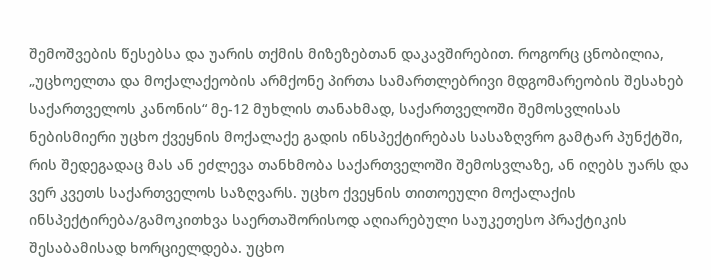შემოშვების წესებსა და უარის თქმის მიზეზებთან დაკავშირებით. როგორც ცნობილია, „უცხოელთა და მოქალაქეობის არმქონე პირთა სამართლებრივი მდგომარეობის შესახებ საქართველოს კანონის“ მე-12 მუხლის თანახმად, საქართველოში შემოსვლისას ნებისმიერი უცხო ქვეყნის მოქალაქე გადის ინსპექტირებას სასაზღვრო გამტარ პუნქტში, რის შედეგადაც მას ან ეძლევა თანხმობა საქართველოში შემოსვლაზე, ან იღებს უარს და ვერ კვეთს საქართველოს საზღვარს. უცხო ქვეყნის თითოეული მოქალაქის ინსპექტირება/გამოკითხვა საერთაშორისოდ აღიარებული საუკეთესო პრაქტიკის შესაბამისად ხორციელდება. უცხო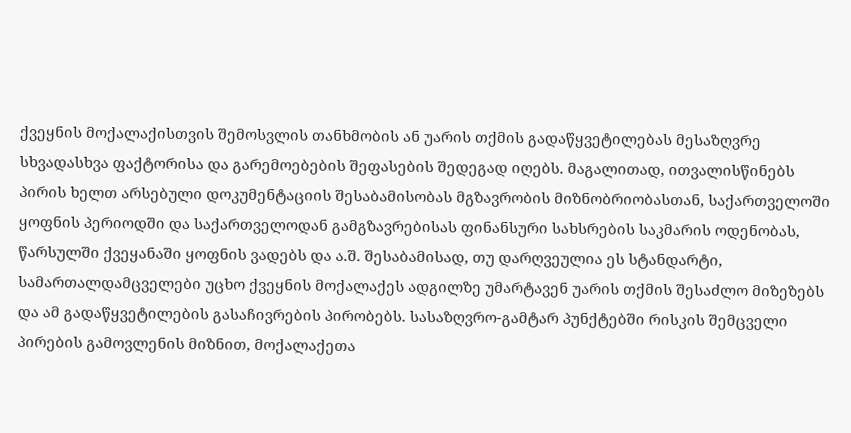ქვეყნის მოქალაქისთვის შემოსვლის თანხმობის ან უარის თქმის გადაწყვეტილებას მესაზღვრე სხვადასხვა ფაქტორისა და გარემოებების შეფასების შედეგად იღებს. მაგალითად, ითვალისწინებს პირის ხელთ არსებული დოკუმენტაციის შესაბამისობას მგზავრობის მიზნობრიობასთან, საქართველოში ყოფნის პერიოდში და საქართველოდან გამგზავრებისას ფინანსური სახსრების საკმარის ოდენობას, წარსულში ქვეყანაში ყოფნის ვადებს და ა.შ. შესაბამისად, თუ დარღვეულია ეს სტანდარტი, სამართალდამცველები უცხო ქვეყნის მოქალაქეს ადგილზე უმარტავენ უარის თქმის შესაძლო მიზეზებს და ამ გადაწყვეტილების გასაჩივრების პირობებს. სასაზღვრო-გამტარ პუნქტებში რისკის შემცველი პირების გამოვლენის მიზნით, მოქალაქეთა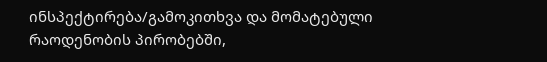ინსპექტირება/გამოკითხვა და მომატებული რაოდენობის პირობებში,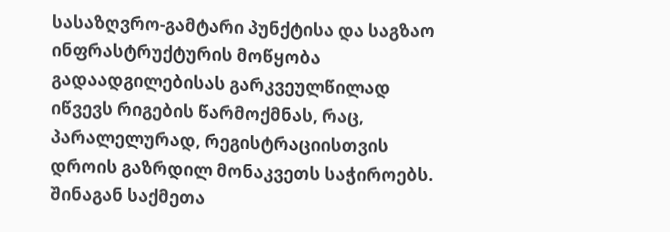სასაზღვრო-გამტარი პუნქტისა და საგზაო ინფრასტრუქტურის მოწყობა გადაადგილებისას გარკვეულწილად იწვევს რიგების წარმოქმნას, რაც, პარალელურად, რეგისტრაციისთვის დროის გაზრდილ მონაკვეთს საჭიროებს. შინაგან საქმეთა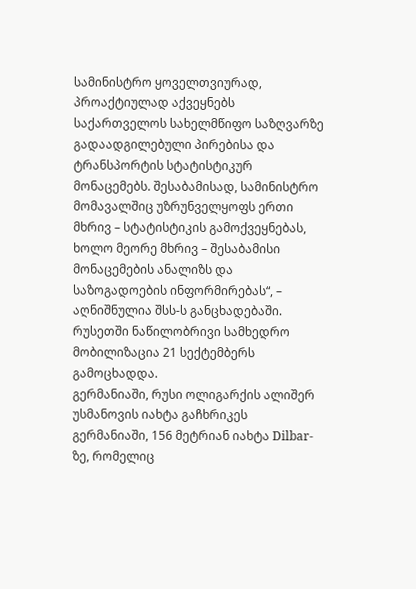სამინისტრო ყოველთვიურად, პროაქტიულად აქვეყნებს საქართველოს სახელმწიფო საზღვარზე გადაადგილებული პირებისა და ტრანსპორტის სტატისტიკურ მონაცემებს. შესაბამისად, სამინისტრო მომავალშიც უზრუნველყოფს ერთი მხრივ – სტატისტიკის გამოქვეყნებას, ხოლო მეორე მხრივ – შესაბამისი მონაცემების ანალიზს და საზოგადოების ინფორმირებას“, – აღნიშნულია შსს-ს განცხადებაში. რუსეთში ნაწილობრივი სამხედრო მობილიზაცია 21 სექტემბერს გამოცხადდა.
გერმანიაში, რუსი ოლიგარქის ალიშერ უსმანოვის იახტა გაჩხრიკეს
გერმანიაში, 156 მეტრიან იახტა Dilbar-ზე, რომელიც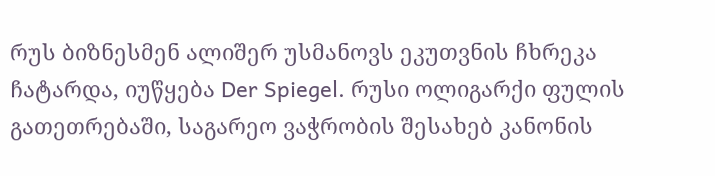რუს ბიზნესმენ ალიშერ უსმანოვს ეკუთვნის ჩხრეკა ჩატარდა, იუწყება Der Spiegel. რუსი ოლიგარქი ფულის გათეთრებაში, საგარეო ვაჭრობის შესახებ კანონის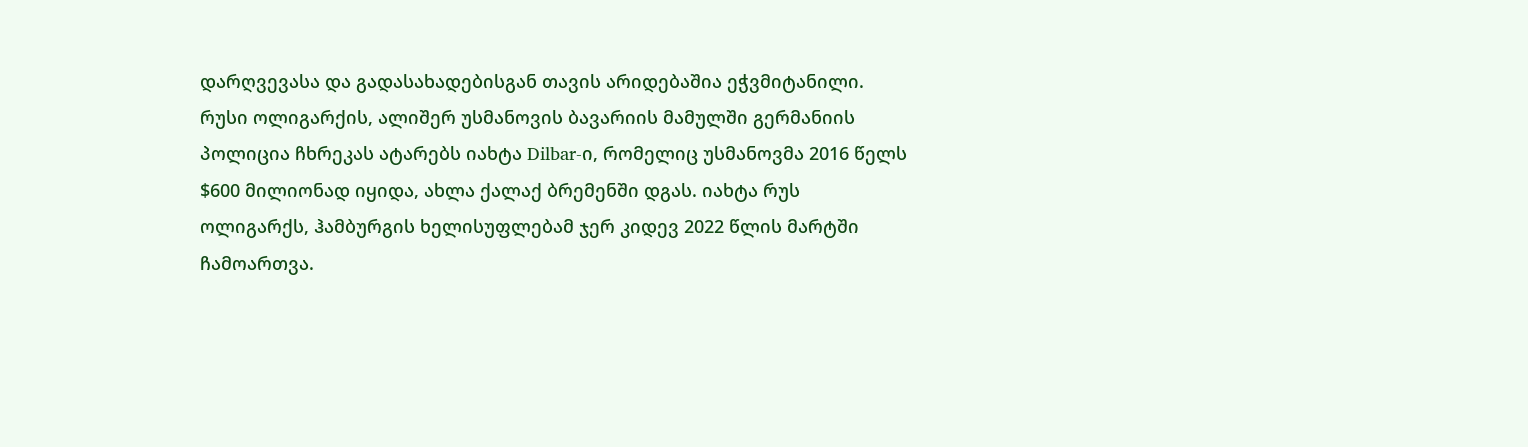დარღვევასა და გადასახადებისგან თავის არიდებაშია ეჭვმიტანილი. რუსი ოლიგარქის, ალიშერ უსმანოვის ბავარიის მამულში გერმანიის პოლიცია ჩხრეკას ატარებს იახტა Dilbar-ი, რომელიც უსმანოვმა 2016 წელს $600 მილიონად იყიდა, ახლა ქალაქ ბრემენში დგას. იახტა რუს ოლიგარქს, ჰამბურგის ხელისუფლებამ ჯერ კიდევ 2022 წლის მარტში ჩამოართვა.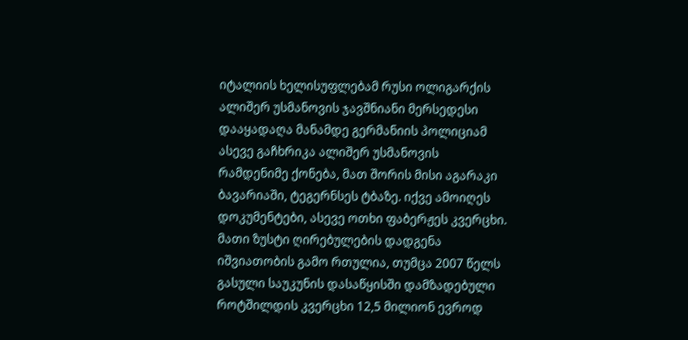იტალიის ხელისუფლებამ რუსი ოლიგარქის ალიშერ უსმანოვის ჯავშნიანი მერსედესი დააყადაღა მანამდე გერმანიის პოლიციამ ასევე გაჩხრიკა ალიშერ უსმანოვის რამდენიმე ქონება, მათ შორის მისი აგარაკი ბავარიაში, ტეგერნსეს ტბაზე. იქვე ამოიღეს დოკუმენტები, ასევე ოთხი ფაბერჟეს კვერცხი. მათი ზუსტი ღირებულების დადგენა იშვიათობის გამო რთულია, თუმცა 2007 წელს გასული საუკუნის დასაწყისში დამზადებული როტშილდის კვერცხი 12,5 მილიონ ევროდ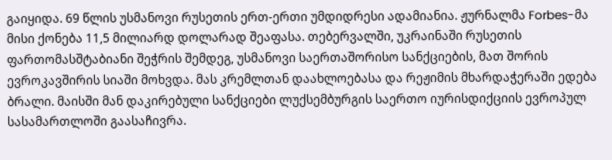გაიყიდა. 69 წლის უსმანოვი რუსეთის ერთ-ერთი უმდიდრესი ადამიანია. ჟურნალმა Forbes-მა მისი ქონება 11,5 მილიარდ დოლარად შეაფასა. თებერვალში, უკრაინაში რუსეთის ფართომასშტაბიანი შეჭრის შემდეგ, უსმანოვი საერთაშორისო სანქციების, მათ შორის ევროკავშირის სიაში მოხვდა. მას კრემლთან დაახლოებასა და რეჟიმის მხარდაჭერაში ედება ბრალი. მაისში მან დაკირებული სანქციები ლუქსემბურგის საერთო იურისდიქციის ევროპულ სასამართლოში გაასაჩივრა.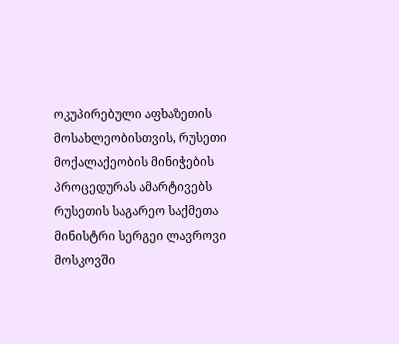ოკუპირებული აფხაზეთის მოსახლეობისთვის, რუსეთი მოქალაქეობის მინიჭების პროცედურას ამარტივებს
რუსეთის საგარეო საქმეთა მინისტრი სერგეი ლავროვი მოსკოვში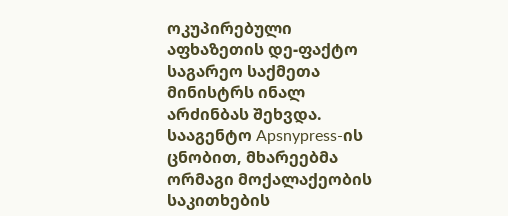ოკუპირებული აფხაზეთის დე-ფაქტო საგარეო საქმეთა მინისტრს ინალ არძინბას შეხვდა. სააგენტო Apsnypress-ის ცნობით, მხარეებმა ორმაგი მოქალაქეობის საკითხების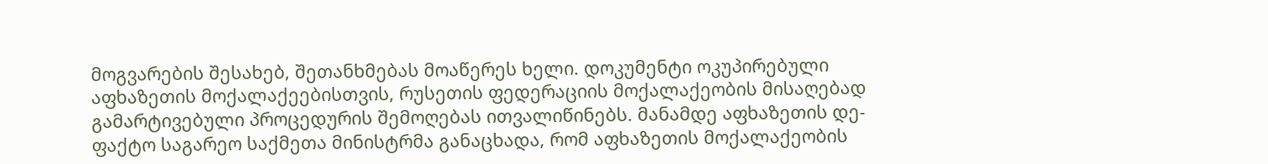მოგვარების შესახებ, შეთანხმებას მოაწერეს ხელი. დოკუმენტი ოკუპირებული აფხაზეთის მოქალაქეებისთვის, რუსეთის ფედერაციის მოქალაქეობის მისაღებად გამარტივებული პროცედურის შემოღებას ითვალიწინებს. მანამდე აფხაზეთის დე-ფაქტო საგარეო საქმეთა მინისტრმა განაცხადა, რომ აფხაზეთის მოქალაქეობის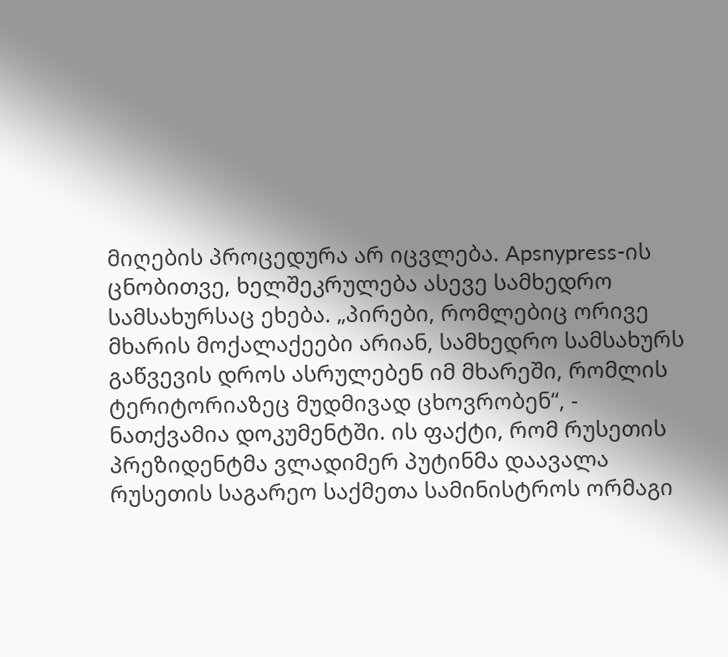მიღების პროცედურა არ იცვლება. Apsnypress-ის ცნობითვე, ხელშეკრულება ასევე სამხედრო სამსახურსაც ეხება. „პირები, რომლებიც ორივე მხარის მოქალაქეები არიან, სამხედრო სამსახურს გაწვევის დროს ასრულებენ იმ მხარეში, რომლის ტერიტორიაზეც მუდმივად ცხოვრობენ“, - ნათქვამია დოკუმენტში. ის ფაქტი, რომ რუსეთის პრეზიდენტმა ვლადიმერ პუტინმა დაავალა რუსეთის საგარეო საქმეთა სამინისტროს ორმაგი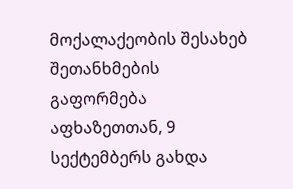მოქალაქეობის შესახებ შეთანხმების გაფორმება აფხაზეთთან, 9 სექტემბერს გახდა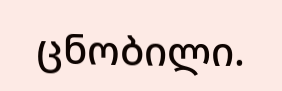ცნობილი.